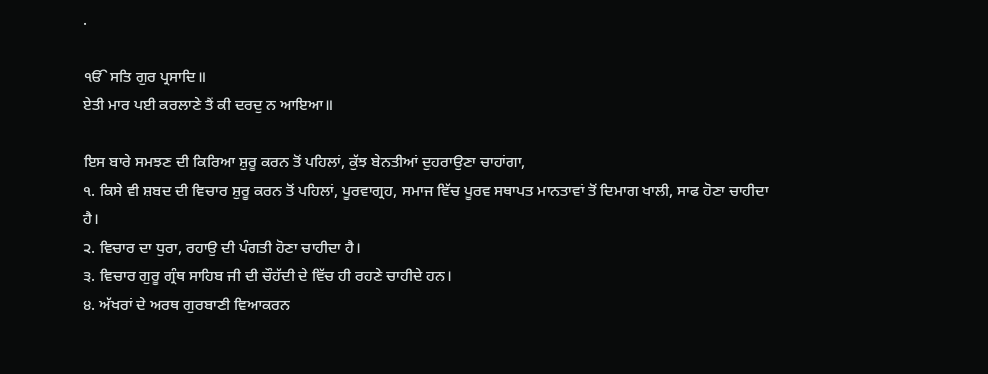.

ੴ ਸਤਿ ਗੁਰ ਪ੍ਰਸਾਦਿ॥
ਏਤੀ ਮਾਰ ਪਈ ਕਰਲਾਣੇ ਤੈਂ ਕੀ ਦਰਦੁ ਨ ਆਇਆ॥

ਇਸ ਬਾਰੇ ਸਮਝਣ ਦੀ ਕਿਰਿਆ ਸ਼ੁਰੂ ਕਰਨ ਤੋਂ ਪਹਿਲਾਂ, ਕੁੱਝ ਬੇਨਤੀਆਂ ਦੁਹਰਾਉਣਾ ਚਾਹਾਂਗਾ,
੧. ਕਿਸੇ ਵੀ ਸ਼ਬਦ ਦੀ ਵਿਚਾਰ ਸ਼ੁਰੂ ਕਰਨ ਤੋਂ ਪਹਿਲਾਂ, ਪੂਰਵਾਗ੍ਰਹ, ਸਮਾਜ ਵਿੱਚ ਪੂਰਵ ਸਥਾਪਤ ਮਾਨਤਾਵਾਂ ਤੋਂ ਦਿਮਾਗ ਖਾਲੀ, ਸਾਫ ਹੋਣਾ ਚਾਹੀਦਾ ਹੈ।
੨. ਵਿਚਾਰ ਦਾ ਧੁਰਾ, ਰਹਾਉ ਦੀ ਪੰਗਤੀ ਹੋਣਾ ਚਾਹੀਦਾ ਹੈ।
੩. ਵਿਚਾਰ ਗੁਰੂ ਗ੍ਰੰਥ ਸਾਹਿਬ ਜੀ ਦੀ ਚੌਹੱਦੀ ਦੇ ਵਿੱਚ ਹੀ ਰਹਣੇ ਚਾਹੀਦੇ ਹਨ।
੪. ਅੱਖਰਾਂ ਦੇ ਅਰਥ ਗੁਰਬਾਣੀ ਵਿਆਕਰਨ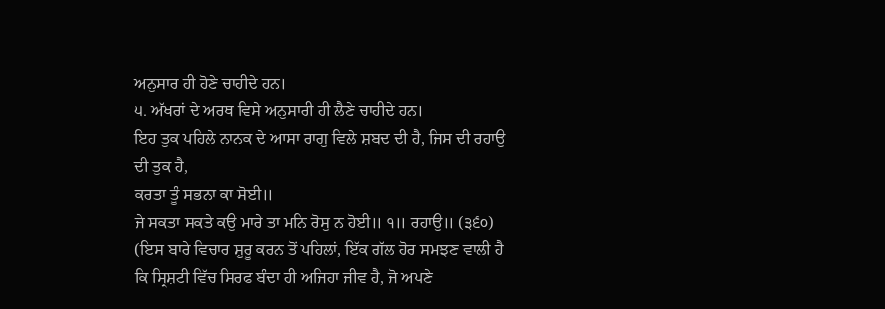ਅਨੁਸਾਰ ਹੀ ਹੋਣੇ ਚਾਹੀਦੇ ਹਨ।
੫. ਅੱਖਰਾਂ ਦੇ ਅਰਥ ਵਿਸੇ ਅਨੁਸਾਰੀ ਹੀ ਲੈਣੇ ਚਾਹੀਦੇ ਹਨ।
ਇਹ ਤੁਕ ਪਹਿਲੇ ਨਾਨਕ ਦੇ ਆਸਾ ਰਾਗੁ ਵਿਲੇ ਸ਼ਬਦ ਦੀ ਹੈ, ਜਿਸ ਦੀ ਰਹਾਉ ਦੀ ਤੁਕ ਹੈ,
ਕਰਤਾ ਤੂੰ ਸਭਨਾ ਕਾ ਸੋਈ॥
ਜੇ ਸਕਤਾ ਸਕਤੇ ਕਉ ਮਾਰੇ ਤਾ ਮਨਿ ਰੋਸੁ ਨ ਹੋਈ॥ ੧॥ ਰਹਾਉ॥ (੩੬੦)
(ਇਸ ਬਾਰੇ ਵਿਚਾਰ ਸ਼ੁਰੂ ਕਰਨ ਤੋਂ ਪਹਿਲਾਂ, ਇੱਕ ਗੱਲ ਹੋਰ ਸਮਝਣ ਵਾਲੀ ਹੈ ਕਿ ਸ੍ਰਿਸ਼ਟੀ ਵਿੱਚ ਸਿਰਫ ਬੰਦਾ ਹੀ ਅਜਿਹਾ ਜੀਵ ਹੈ, ਜੋ ਅਪਣੇ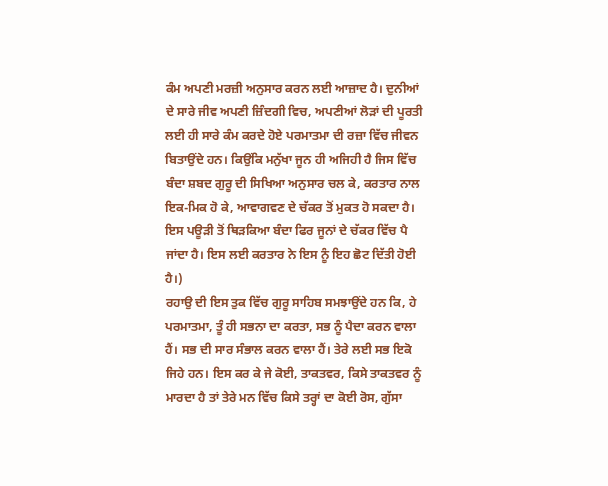ਕੰਮ ਅਪਣੀ ਮਰਜ਼ੀ ਅਨੁਸਾਰ ਕਰਨ ਲਈ ਆਜ਼ਾਦ ਹੈ। ਦੁਨੀਆਂ ਦੇ ਸਾਰੇ ਜੀਵ ਅਪਣੀ ਜ਼ਿੰਦਗੀ ਵਿਚ, ਅਪਣੀਆਂ ਲੋੜਾਂ ਦੀ ਪੂਰਤੀ ਲਈ ਹੀ ਸਾਰੇ ਕੰਮ ਕਰਦੇ ਹੋਏ ਪਰਮਾਤਮਾ ਦੀ ਰਜ਼ਾ ਵਿੱਚ ਜੀਵਨ ਬਿਤਾਉਂਦੇ ਹਨ। ਕਿਉਂਕਿ ਮਨੁੱਖਾ ਜੂਨ ਹੀ ਅਜਿਹੀ ਹੈ ਜਿਸ ਵਿੱਚ ਬੰਦਾ ਸ਼ਬਦ ਗੁਰੂ ਦੀ ਸਿਖਿਆ ਅਨੁਸਾਰ ਚਲ ਕੇ, ਕਰਤਾਰ ਨਾਲ ਇਕ-ਮਿਕ ਹੋ ਕੇ, ਆਵਾਗਵਣ ਦੇ ਚੱਕਰ ਤੋਂ ਮੁਕਤ ਹੋ ਸਕਦਾ ਹੈ। ਇਸ ਪਊੜੀ ਤੋਂ ਥਿੜਕਿਆ ਬੰਦਾ ਫਿਰ ਜੂਨਾਂ ਦੇ ਚੱਕਰ ਵਿੱਚ ਪੈ ਜਾਂਦਾ ਹੈ। ਇਸ ਲਈ ਕਰਤਾਰ ਨੇ ਇਸ ਨੂੰ ਇਹ ਛੋਟ ਦਿੱਤੀ ਹੋਈ ਹੈ।)
ਰਹਾਉ ਦੀ ਇਸ ਤੁਕ ਵਿੱਚ ਗੁਰੂ ਸਾਹਿਬ ਸਮਝਾਉਂਦੇ ਹਨ ਕਿ, ਹੇ ਪਰਮਾਤਮਾ, ਤੂੰ ਹੀ ਸਭਨਾ ਦਾ ਕਰਤਾ, ਸਭ ਨੂੰ ਪੈਦਾ ਕਰਨ ਵਾਲਾ ਹੈਂ। ਸਭ ਦੀ ਸਾਰ ਸੰਭਾਲ ਕਰਨ ਵਾਲਾ ਹੈਂ। ਤੇਰੇ ਲਈ ਸਭ ਇਕੋ ਜਿਹੇ ਹਨ। ਇਸ ਕਰ ਕੇ ਜੇ ਕੋਈ, ਤਾਕਤਵਰ, ਕਿਸੇ ਤਾਕਤਵਰ ਨੂੰ ਮਾਰਦਾ ਹੈ ਤਾਂ ਤੇਰੇ ਮਨ ਵਿੱਚ ਕਿਸੇ ਤਰ੍ਹਾਂ ਦਾ ਕੋਈ ਰੋਸ, ਗੁੱਸਾ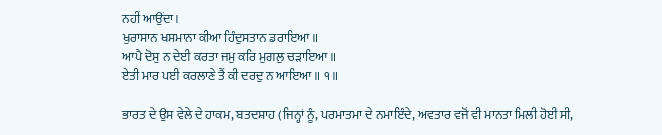ਨਹੀਂ ਆਉਂਦਾ।
ਖੁਰਾਸਾਨ ਖਸਮਾਨਾ ਕੀਆ ਹਿੰਦੁਸਤਾਨ ਡਰਾਇਆ॥
ਆਪੈ ਦੋਸੁ ਨ ਦੇਈ ਕਰਤਾ ਜਮੁ ਕਰਿ ਮੁਗਲੁ ਚੜਾਇਆ॥
ਏਤੀ ਮਾਰ ਪਈ ਕਰਲਾਣੇ ਤੈਂ ਕੀ ਦਰਦੁ ਨ ਆਇਆ॥ ੧॥

ਭਾਰਤ ਦੇ ਉਸ ਵੇਲੇ ਦੇ ਹਾਕਮ, ਬਤਦਸ਼ਾਹ (ਜਿਨ੍ਹਾਂ ਨੂੰ, ਪਰਮਾਤਮਾ ਦੇ ਨਮਾਇੰਦੇ, ਅਵਤਾਰ ਵਜੋਂ ਵੀ ਮਾਨਤਾ ਮਿਲੀ ਹੋਈ ਸੀ,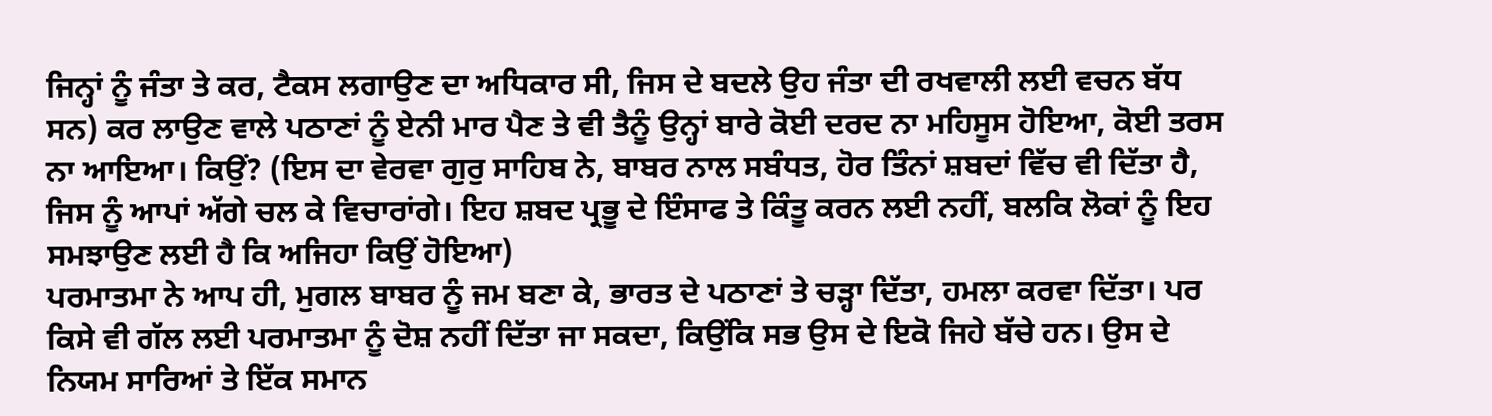ਜਿਨ੍ਹਾਂ ਨੂੰ ਜੰਤਾ ਤੇ ਕਰ, ਟੈਕਸ ਲਗਾਉਣ ਦਾ ਅਧਿਕਾਰ ਸੀ, ਜਿਸ ਦੇ ਬਦਲੇ ਉਹ ਜੰਤਾ ਦੀ ਰਖਵਾਲੀ ਲਈ ਵਚਨ ਬੱਧ ਸਨ) ਕਰ ਲਾਉਣ ਵਾਲੇ ਪਠਾਣਾਂ ਨੂੰ ਏਨੀ ਮਾਰ ਪੈਣ ਤੇ ਵੀ ਤੈਨੂੰ ਉਨ੍ਹਾਂ ਬਾਰੇ ਕੋਈ ਦਰਦ ਨਾ ਮਹਿਸੂਸ ਹੋਇਆ, ਕੋਈ ਤਰਸ ਨਾ ਆਇਆ। ਕਿਉਂ? (ਇਸ ਦਾ ਵੇਰਵਾ ਗੁਰੁ ਸਾਹਿਬ ਨੇ, ਬਾਬਰ ਨਾਲ ਸਬੰਧਤ, ਹੋਰ ਤਿੰਨਾਂ ਸ਼ਬਦਾਂ ਵਿੱਚ ਵੀ ਦਿੱਤਾ ਹੈ, ਜਿਸ ਨੂੰ ਆਪਾਂ ਅੱਗੇ ਚਲ ਕੇ ਵਿਚਾਰਾਂਗੇ। ਇਹ ਸ਼ਬਦ ਪ੍ਰਭੂ ਦੇ ਇੰਸਾਫ ਤੇ ਕਿੰਤੂ ਕਰਨ ਲਈ ਨਹੀਂ, ਬਲਕਿ ਲੋਕਾਂ ਨੂੰ ਇਹ ਸਮਝਾਉਣ ਲਈ ਹੈ ਕਿ ਅਜਿਹਾ ਕਿਉਂ ਹੋਇਆ)
ਪਰਮਾਤਮਾ ਨੇ ਆਪ ਹੀ, ਮੁਗਲ ਬਾਬਰ ਨੂੰ ਜਮ ਬਣਾ ਕੇ, ਭਾਰਤ ਦੇ ਪਠਾਣਾਂ ਤੇ ਚੜ੍ਹਾ ਦਿੱਤਾ, ਹਮਲਾ ਕਰਵਾ ਦਿੱਤਾ। ਪਰ ਕਿਸੇ ਵੀ ਗੱਲ ਲਈ ਪਰਮਾਤਮਾ ਨੂੰ ਦੋਸ਼ ਨਹੀਂ ਦਿੱਤਾ ਜਾ ਸਕਦਾ, ਕਿਉਂਕਿ ਸਭ ਉਸ ਦੇ ਇਕੋ ਜਿਹੇ ਬੱਚੇ ਹਨ। ਉਸ ਦੇ ਨਿਯਮ ਸਾਰਿਆਂ ਤੇ ਇੱਕ ਸਮਾਨ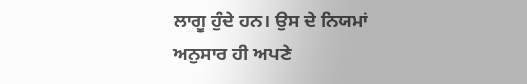ਲਾਗੂ ਹੁੰਦੇ ਹਨ। ਉਸ ਦੇ ਨਿਯਮਾਂ ਅਨੁਸਾਰ ਹੀ ਅਪਣੇ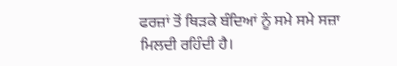ਫਰਜ਼ਾਂ ਤੋਂ ਥਿੜਕੇ ਬੰਦਿਆਂ ਨੂੰ ਸਮੇ ਸਮੇ ਸਜ਼ਾ ਮਿਲਦੀ ਰਹਿੰਦੀ ਹੈ।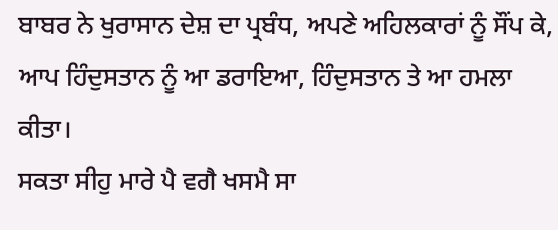ਬਾਬਰ ਨੇ ਖੁਰਾਸਾਨ ਦੇਸ਼ ਦਾ ਪ੍ਰਬੰਧ, ਅਪਣੇ ਅਹਿਲਕਾਰਾਂ ਨੂੰ ਸੌਂਪ ਕੇ, ਆਪ ਹਿੰਦੁਸਤਾਨ ਨੂੰ ਆ ਡਰਾਇਆ, ਹਿੰਦੁਸਤਾਨ ਤੇ ਆ ਹਮਲਾ ਕੀਤਾ।
ਸਕਤਾ ਸੀਹੁ ਮਾਰੇ ਪੈ ਵਗੈ ਖਸਮੈ ਸਾ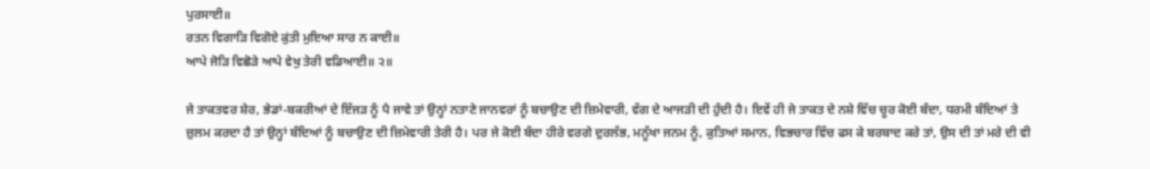ਪੁਰਸਾਈ॥
ਰਤਨ ਵਿਗਾੜਿ ਵਿਗੋਏ ਕੁਂਤੀ ਮੁਇਆ ਸਾਰ ਨ ਕਾਈ॥
ਆਪੇ ਜੋੜਿ ਵਿਛੋੜੇ ਆਪੇ ਵੇਖੁ ਤੇਰੀ ਵਡਿਆਈ॥ ੨॥

ਜੇ ਤਾਕਤਵਰ ਸ਼ੇਰ, ਭੇਡਾਂ-ਬਕਰੀਆਂ ਦੇ ਇੱਜੜ ਨੂੰ ਪੈ ਜਾਵੇ ਤਾਂ ਉਨ੍ਹਾਂ ਨਤਾਣੇ ਜਾਨਵਰਾਂ ਨੂੰ ਬਚਾਉਣ ਦੀ ਜ਼ਿਮੇਵਾਰੀ, ਵੱਗ ਦੇ ਆਜੜੀ ਦੀ ਹੁੰਦੀ ਹੈ। ਇਵੇਂ ਹੀ ਜੇ ਤਾਕਤ ਦੇ ਨਸ਼ੇ ਵਿੱਚ ਚੂਰ ਕੋਈ ਬੰਦਾ, ਧਰਮੀ ਬੰਦਿਆਂ ਤੇ ਜ਼ੁਲਮ ਕਰਦਾ ਹੈ ਤਾਂ ਉਨ੍ਹਾਂ ਬੰਦਿਆਂ ਨੂੰ ਬਚਾਉਣ ਦੀ ਜ਼ਿਮੇਵਾਰੀ ਤੇਰੀ ਹੈ। ਪਰ ਜੇ ਕੋਈ ਬੰਦਾ ਹੀਰੇ ਵਰਗੇ ਦੁਰਲੱਭ, ਮਨੂੱਖਾ ਜਨਮ ਨੂੰ, ਕੁਤਿਆਂ ਸਮਾਨ, ਵਿਭਚਾਰ ਵਿੱਚ ਫਸ ਕੇ ਬਰਬਾਦ ਕਰੇ ਤਾਂ, ਉਸ ਦੀ ਤਾਂ ਮਰੇ ਦੀ ਵੀ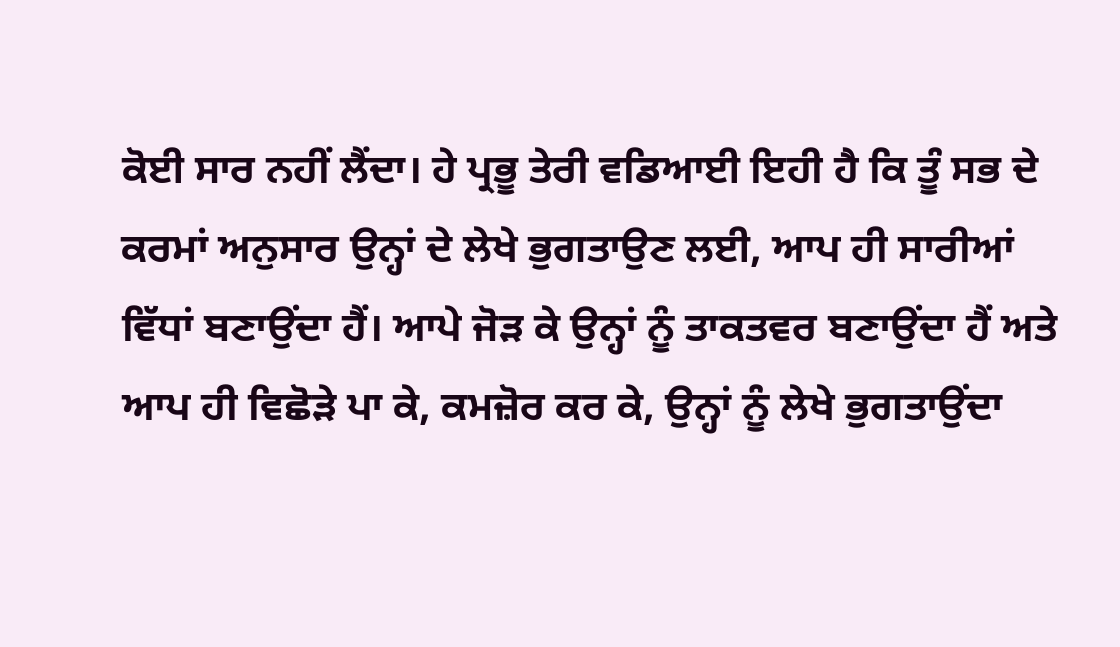ਕੋਈ ਸਾਰ ਨਹੀਂ ਲੈਂਦਾ। ਹੇ ਪ੍ਰਭੂ ਤੇਰੀ ਵਡਿਆਈ ਇਹੀ ਹੈ ਕਿ ਤੂੰ ਸਭ ਦੇ ਕਰਮਾਂ ਅਨੁਸਾਰ ਉਨ੍ਹਾਂ ਦੇ ਲੇਖੇ ਭੁਗਤਾਉਣ ਲਈ, ਆਪ ਹੀ ਸਾਰੀਆਂ ਵਿੱਧਾਂ ਬਣਾਉਂਦਾ ਹੈਂ। ਆਪੇ ਜੋੜ ਕੇ ਉਨ੍ਹਾਂ ਨੂੰ ਤਾਕਤਵਰ ਬਣਾਉਂਦਾ ਹੈਂ ਅਤੇ ਆਪ ਹੀ ਵਿਛੋੜੇ ਪਾ ਕੇ, ਕਮਜ਼ੋਰ ਕਰ ਕੇ, ਉਨ੍ਹਾਂ ਨੂੰ ਲੇਖੇ ਭੁਗਤਾਉਂਦਾ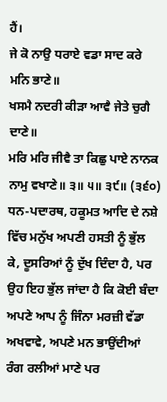ਹੈਂ।
ਜੇ ਕੋ ਨਾਉ ਧਰਾਏ ਵਡਾ ਸਾਦ ਕਰੇ ਮਨਿ ਭਾਣੇ॥
ਖਸਮੈ ਨਦਰੀ ਕੀੜਾ ਆਵੈ ਜੇਤੇ ਚੁਗੈ ਦਾਣੇ॥
ਮਰਿ ਮਰਿ ਜੀਵੈ ਤਾ ਕਿਛੁ ਪਾਏ ਨਾਨਕ ਨਾਮੁ ਵਖਾਣੇ॥ ੩॥ ੫॥ ੩੯॥ (੩੬੦)
ਧਨ-ਪਦਾਰਥ, ਹਕੂਮਤ ਆਦਿ ਦੇ ਨਸ਼ੇ ਵਿੱਚ ਮਨੁੱਖ ਅਪਣੀ ਹਸਤੀ ਨੂੰ ਭੁੱਲ ਕੇ, ਦੂਸਰਿਆਂ ਨੂੰ ਦੁੱਖ ਦਿੰਦਾ ਹੈ, ਪਰ ਉਹ ਇਹ ਭੁੱਲ ਜਾਂਦਾ ਹੈ ਕਿ ਕੋਈ ਬੰਦਾ ਅਪਣੇ ਆਪ ਨੂੰ ਜਿੰਨਾ ਮਰਜ਼ੀ ਵੱਡਾ ਅਖਵਾਵੇ, ਅਪਣੇ ਮਨ ਭਾਉਂਦੀਆਂ ਰੰਗ ਰਲੀਆਂ ਮਾਣੇ ਪਰ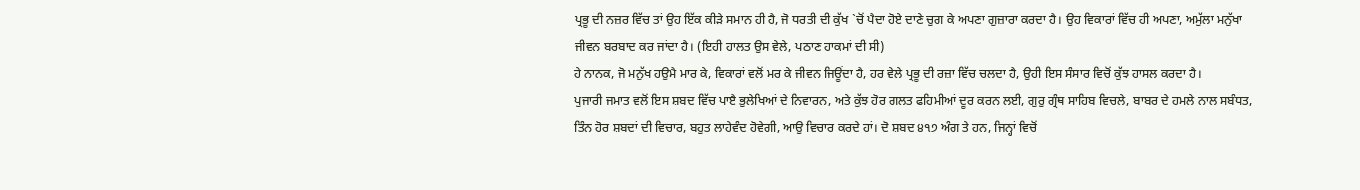ਪ੍ਰਭੂ ਦੀ ਨਜ਼ਰ ਵਿੱਚ ਤਾਂ ਉਹ ਇੱਕ ਕੀੜੇ ਸਮਾਨ ਹੀ ਹੈ, ਜੋ ਧਰਤੀ ਦੀ ਕੁੱਖ `ਚੋਂ ਪੈਦਾ ਹੋਏ ਦਾਣੇ ਚੁਗ ਕੇ ਅਪਣਾ ਗੁਜ਼ਾਰਾ ਕਰਦਾ ਹੈ। ਉਹ ਵਿਕਾਰਾਂ ਵਿੱਚ ਹੀ ਅਪਣਾ, ਅਮੁੱਲਾ ਮਨੁੱਖਾ ਜੀਵਨ ਬਰਬਾਦ ਕਰ ਜਾਂਦਾ ਹੈ। (ਇਹੀ ਹਾਲਤ ਉਸ ਵੇਲੇ, ਪਠਾਣ ਹਾਕਮਾਂ ਦੀ ਸੀ)
ਹੇ ਨਾਨਕ, ਜੋ ਮਨੁੱਖ ਹਉਮੈ ਮਾਰ ਕੇ, ਵਿਕਾਰਾਂ ਵਲੋਂ ਮਰ ਕੇ ਜੀਵਨ ਜਿਊਂਦਾ ਹੈ, ਹਰ ਵੇਲੇ ਪ੍ਰਭੂ ਦੀ ਰਜ਼ਾ ਵਿੱਚ ਚਲਦਾ ਹੈ, ਉਹੀ ਇਸ ਸੰਸਾਰ ਵਿਚੋਂ ਕੁੱਝ ਹਾਸਲ ਕਰਦਾ ਹੈ।
ਪੁਜਾਰੀ ਜਮਾਤ ਵਲੋਂ ਇਸ ਸ਼ਬਦ ਵਿੱਚ ਪਾੲੈ ਭੁਲੇਖਿਆਂ ਦੇ ਨਿਵਾਰਨ, ਅਤੇ ਕੁੱਝ ਹੋਰ ਗਲਤ ਫਹਿਮੀਆਂ ਦੂਰ ਕਰਨ ਲਈ, ਗੁਰੁ ਗ੍ਰੰਥ ਸਾਹਿਬ ਵਿਚਲੇ, ਬਾਬਰ ਦੇ ਹਮਲੇ ਨਾਲ ਸਬੰਧਤ, ਤਿੰਨ ਹੋਰ ਸ਼ਬਦਾਂ ਦੀ ਵਿਚਾਰ, ਬਹੁਤ ਲਾਹੇਵੰਦ ਹੋਵੇਗੀ, ਆਉ ਵਿਚਾਰ ਕਰਦੇ ਹਾਂ। ਦੋ ਸ਼ਬਦ ੪੧੭ ਅੰਗ ਤੇ ਹਨ, ਜਿਨ੍ਹਾਂ ਵਿਚੋਂ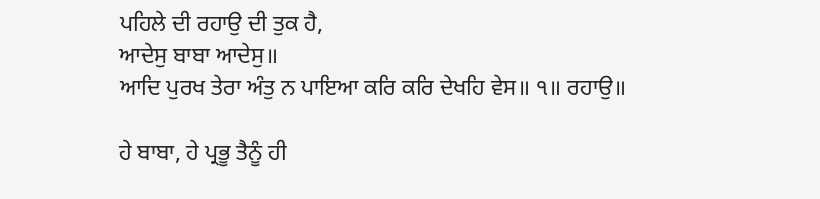ਪਹਿਲੇ ਦੀ ਰਹਾਉ ਦੀ ਤੁਕ ਹੈ,
ਆਦੇਸੁ ਬਾਬਾ ਆਦੇਸੁ॥
ਆਦਿ ਪੁਰਖ ਤੇਰਾ ਅੰਤੁ ਨ ਪਾਇਆ ਕਰਿ ਕਰਿ ਦੇਖਹਿ ਵੇਸ॥ ੧॥ ਰਹਾਉ॥

ਹੇ ਬਾਬਾ, ਹੇ ਪ੍ਰਭੂ ਤੈਨੂੰ ਹੀ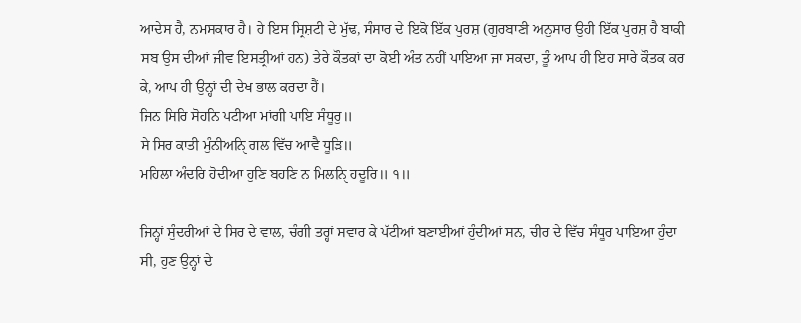ਆਦੇਸ ਹੈ, ਨਮਸਕਾਰ ਹੈ। ਹੇ ਇਸ ਸ੍ਰਿਸ਼ਟੀ ਦੇ ਮੁੱਢ, ਸੰਸਾਰ ਦੇ ਇਕੋ ਇੱਕ ਪੁਰਸ਼ (ਗੁਰਬਾਣੀ ਅਨੁਸਾਰ ਉਹੀ ਇੱਕ ਪੁਰਸ਼ ਹੈ ਬਾਕੀ ਸਬ ਉਸ ਦੀਆਂ ਜੀਵ ਇਸਤ੍ਰੀਆਂ ਹਨ) ਤੇਰੇ ਕੌਤਕਾਂ ਦਾ ਕੋਈ ਅੰਤ ਨਹੀਂ ਪਾਇਆ ਜਾ ਸਕਦਾ, ਤੂੰ ਆਪ ਹੀ ਇਹ ਸਾਰੇ ਕੌਤਕ ਕਰ ਕੇ, ਆਪ ਹੀ ਉਨ੍ਹਾਂ ਦੀ ਦੇਖ ਭਾਲ ਕਰਦਾ ਹੈਂ।
ਜਿਨ ਸਿਰਿ ਸੋਹਨਿ ਪਟੀਆ ਮਾਂਗੀ ਪਾਇ ਸੰਧੂਰੁ॥
ਸੇ ਸਿਰ ਕਾਤੀ ਮੁੰਨੀਅਨਿੑ ਗਲ ਵਿੱਚ ਆਵੈ ਧੂੜਿ॥
ਮਹਿਲਾ ਅੰਦਰਿ ਹੋਦੀਆ ਹੁਣਿ ਬਹਣਿ ਨ ਮਿਲਨਿੑ ਹਦੂਰਿ॥ ੧॥

ਜਿਨ੍ਹਾਂ ਸੁੰਦਰੀਆਂ ਦੇ ਸਿਰ ਦੇ ਵਾਲ, ਚੰਗੀ ਤਰ੍ਹਾਂ ਸਵਾਰ ਕੇ ਪੱਟੀਆਂ ਬਣਾਈਆਂ ਹੁੰਦੀਆਂ ਸਨ, ਚੀਰ ਦੇ ਵਿੱਚ ਸੰਧੂਰ ਪਾਇਆ ਹੁੰਦਾ ਸੀ, ਹੁਣ ਉਨ੍ਹਾਂ ਦੇ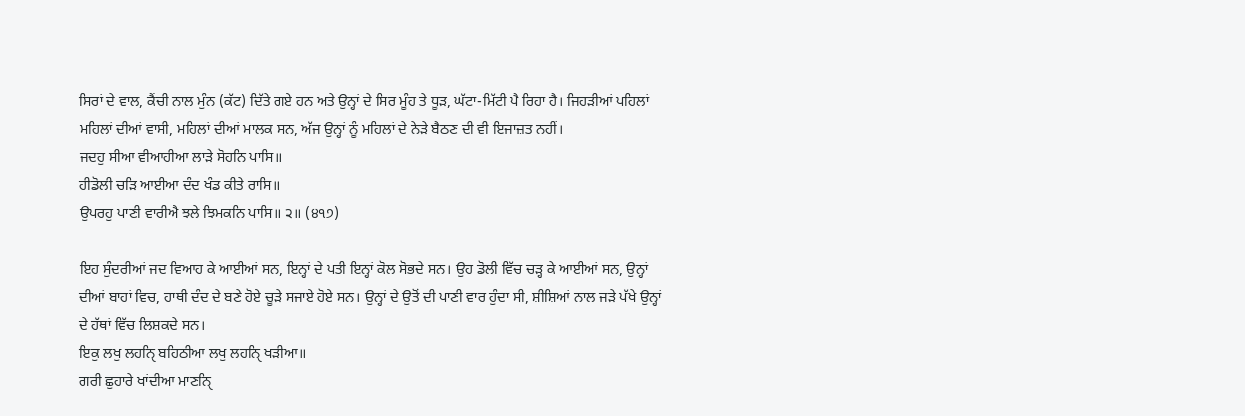ਸਿਰਾਂ ਦੇ ਵਾਲ, ਕੈਂਚੀ ਨਾਲ ਮੁੰਨ (ਕੱਟ) ਦਿੱਤੇ ਗਏ ਹਨ ਅਤੇ ਉਨ੍ਹਾਂ ਦੇ ਸਿਰ ਮੂੰਹ ਤੇ ਧੂੜ, ਘੱਟਾ-ਮਿੱਟੀ ਪੈ ਰਿਹਾ ਹੈ। ਜਿਹੜੀਆਂ ਪਹਿਲਾਂ ਮਹਿਲਾਂ ਦੀਆਂ ਵਾਸੀ, ਮਹਿਲਾਂ ਦੀਆਂ ਮਾਲਕ ਸਨ, ਅੱਜ ਉਨ੍ਹਾਂ ਨੂੰ ਮਹਿਲਾਂ ਦੇ ਨੇੜੇ ਬੈਠਣ ਦੀ ਵੀ ਇਜਾਜ਼ਤ ਨਹੀਂ।
ਜਦਹੁ ਸੀਆ ਵੀਆਹੀਆ ਲਾੜੇ ਸੋਹਨਿ ਪਾਸਿ॥
ਹੀਡੋਲੀ ਚੜਿ ਆਈਆ ਦੰਦ ਖੰਡ ਕੀਤੇ ਰਾਸਿ॥
ਉਪਰਹੁ ਪਾਣੀ ਵਾਰੀਐ ਝਲੇ ਝਿਮਕਨਿ ਪਾਸਿ॥ ੨॥ (੪੧੭)

ਇਹ ਸੁੰਦਰੀਆਂ ਜਦ ਵਿਆਹ ਕੇ ਆਈਆਂ ਸਨ, ਇਨ੍ਹਾਂ ਦੇ ਪਤੀ ਇਨ੍ਹਾਂ ਕੋਲ ਸੋਭਦੇ ਸਨ। ਉਹ ਡੋਲੀ ਵਿੱਚ ਚੜ੍ਹ ਕੇ ਆਈਆਂ ਸਨ, ਉਨ੍ਹਾਂ ਦੀਆਂ ਬਾਹਾਂ ਵਿਚ, ਹਾਥੀ ਦੰਦ ਦੇ ਬਣੇ ਹੋਏ ਚੂੜੇ ਸਜਾਏ ਹੋਏ ਸਨ। ਉਨ੍ਹਾਂ ਦੇ ਉਤੋਂ ਦੀ ਪਾਣੀ ਵਾਰ ਹੁੰਦਾ ਸੀ, ਸ਼ੀਸ਼ਿਆਂ ਨਾਲ ਜੜੇ ਪੱਖੇ ਉਨ੍ਹਾਂ ਦੇ ਹੱਥਾਂ ਵਿੱਚ ਲਿਸ਼ਕਦੇ ਸਨ।
ਇਕੁ ਲਖੁ ਲਹਨਿੑ ਬਹਿਠੀਆ ਲਖੁ ਲਹਨਿੑ ਖੜੀਆ॥
ਗਰੀ ਛੁਹਾਰੇ ਖਾਂਦੀਆ ਮਾਣਨਿੑ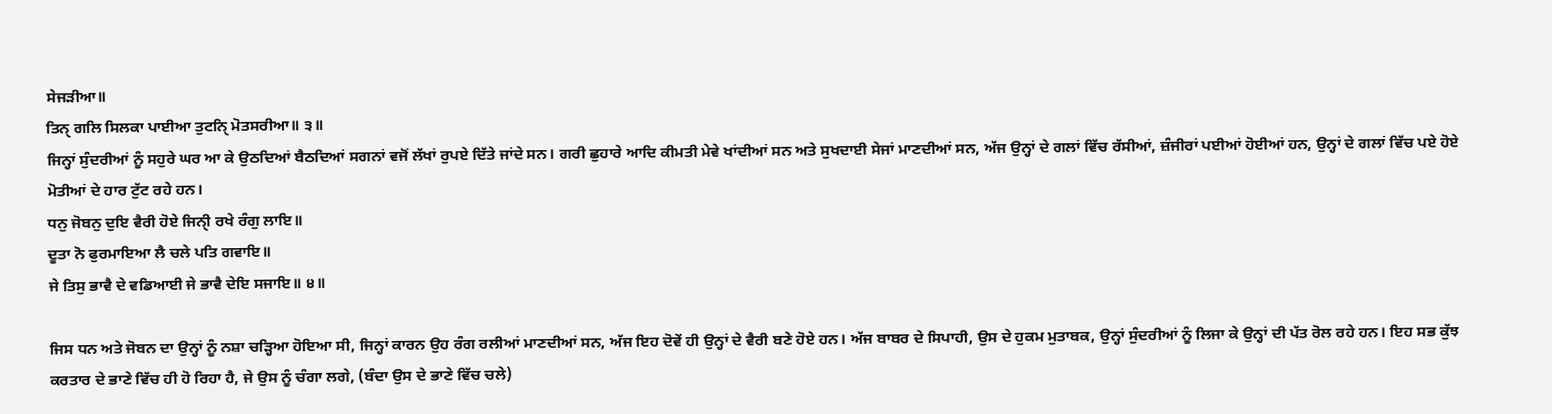ਸੇਜੜੀਆ॥
ਤਿਨੑ ਗਲਿ ਸਿਲਕਾ ਪਾਈਆ ਤੁਟਨਿੑ ਮੋਤਸਰੀਆ॥ ੩॥
ਜਿਨ੍ਹਾਂ ਸੁੰਦਰੀਆਂ ਨੂੰ ਸਹੁਰੇ ਘਰ ਆ ਕੇ ਉਠਦਿਆਂ ਬੈਠਦਿਆਂ ਸਗਨਾਂ ਵਜੋਂ ਲੱਖਾਂ ਰੁਪਏ ਦਿੱਤੇ ਜਾਂਦੇ ਸਨ। ਗਰੀ ਛੁਹਾਰੇ ਆਦਿ ਕੀਮਤੀ ਮੇਵੇ ਖਾਂਦੀਆਂ ਸਨ ਅਤੇ ਸੁਖਦਾਈ ਸੇਜਾਂ ਮਾਣਦੀਆਂ ਸਨ, ਅੱਜ ਉਨ੍ਹਾਂ ਦੇ ਗਲਾਂ ਵਿੱਚ ਰੱਸੀਆਂ, ਜ਼ੰਜੀਰਾਂ ਪਈਆਂ ਹੋਈਆਂ ਹਨ, ਉਨ੍ਹਾਂ ਦੇ ਗਲਾਂ ਵਿੱਚ ਪਏ ਹੋਏ ਮੋਤੀਆਂ ਦੇ ਹਾਰ ਟੁੱਟ ਰਹੇ ਹਨ।
ਧਨੁ ਜੋਬਨੁ ਦੁਇ ਵੈਰੀ ਹੋਏ ਜਿਨੀੑ ਰਖੇ ਰੰਗੁ ਲਾਇ॥
ਦੂਤਾ ਨੋ ਫੁਰਮਾਇਆ ਲੈ ਚਲੇ ਪਤਿ ਗਵਾਇ॥
ਜੇ ਤਿਸੁ ਭਾਵੈ ਦੇ ਵਡਿਆਈ ਜੇ ਭਾਵੈ ਦੇਇ ਸਜਾਇ॥ ੪॥

ਜਿਸ ਧਨ ਅਤੇ ਜੋਬਨ ਦਾ ਉਨ੍ਹਾਂ ਨੂੰ ਨਸ਼ਾ ਚੜ੍ਹਿਆ ਹੋਇਆ ਸੀ, ਜਿਨ੍ਹਾਂ ਕਾਰਨ ਉਹ ਰੰਗ ਰਲੀਆਂ ਮਾਣਦੀਆਂ ਸਨ, ਅੱਜ ਇਹ ਦੋਵੇਂ ਹੀ ਉਨ੍ਹਾਂ ਦੇ ਵੈਰੀ ਬਣੇ ਹੋਏ ਹਨ। ਅੱਜ ਬਾਬਰ ਦੇ ਸਿਪਾਹੀ, ਉਸ ਦੇ ਹੁਕਮ ਮੁਤਾਬਕ, ਉਨ੍ਹਾਂ ਸੁੰਦਰੀਆਂ ਨੂੰ ਲਿਜਾ ਕੇ ਉਨ੍ਹਾਂ ਦੀ ਪੱਤ ਰੋਲ ਰਹੇ ਹਨ। ਇਹ ਸਭ ਕੁੱਝ ਕਰਤਾਰ ਦੇ ਭਾਣੇ ਵਿੱਚ ਹੀ ਹੋ ਰਿਹਾ ਹੈ, ਜੇ ਉਸ ਨੂੰ ਚੰਗਾ ਲਗੇ, (ਬੰਦਾ ਉਸ ਦੇ ਭਾਣੇ ਵਿੱਚ ਚਲੇ)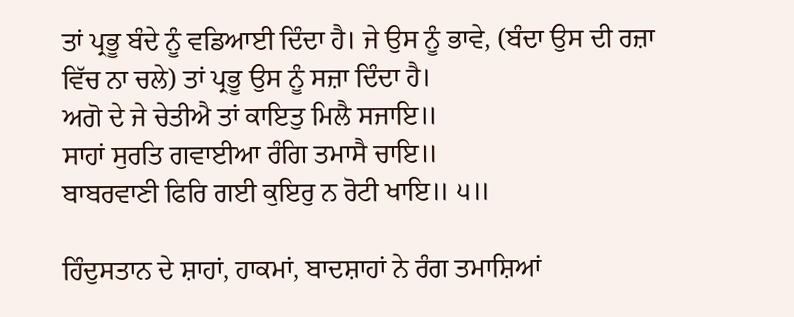ਤਾਂ ਪ੍ਰਭੂ ਬੰਦੇ ਨੂੰ ਵਡਿਆਈ ਦਿੰਦਾ ਹੈ। ਜੇ ਉਸ ਨੂੰ ਭਾਵੇ, (ਬੰਦਾ ਉਸ ਦੀ ਰਜ਼ਾ ਵਿੱਚ ਨਾ ਚਲੇ) ਤਾਂ ਪ੍ਰਭੂ ਉਸ ਨੂੰ ਸਜ਼ਾ ਦਿੰਦਾ ਹੈ।
ਅਗੋ ਦੇ ਜੇ ਚੇਤੀਐ ਤਾਂ ਕਾਇਤੁ ਮਿਲੈ ਸਜਾਇ॥
ਸਾਹਾਂ ਸੁਰਤਿ ਗਵਾਈਆ ਰੰਗਿ ਤਮਾਸੈ ਚਾਇ॥
ਬਾਬਰਵਾਣੀ ਫਿਰਿ ਗਈ ਕੁਇਰੁ ਨ ਰੋਟੀ ਖਾਇ॥ ੫॥

ਹਿੰਦੁਸਤਾਨ ਦੇ ਸ਼ਾਹਾਂ, ਹਾਕਮਾਂ, ਬਾਦਸ਼ਾਹਾਂ ਨੇ ਰੰਗ ਤਮਾਸ਼ਿਆਂ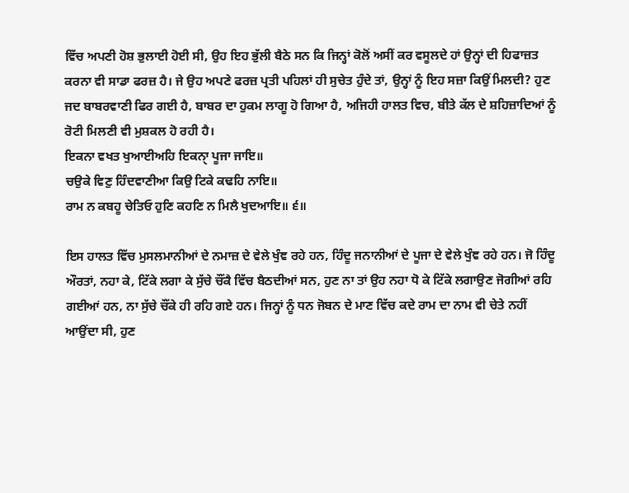ਵਿੱਚ ਅਪਣੀ ਹੋਸ਼ ਭੁਲਾਈ ਹੋਈ ਸੀ, ਉਹ ਇਹ ਭੁੱਲੀ ਬੈਠੇ ਸਨ ਕਿ ਜਿਨ੍ਹਾਂ ਕੋਲੋਂ ਅਸੀਂ ਕਰ ਵਸੂਲਦੇ ਹਾਂ ਉਨ੍ਹਾਂ ਦੀ ਹਿਫਾਜ਼ਤ ਕਰਨਾ ਵੀ ਸਾਡਾ ਫਰਜ਼ ਹੈ। ਜੇ ਉਹ ਅਪਣੇ ਫਰਜ਼ ਪ੍ਰਤੀ ਪਹਿਲਾਂ ਹੀ ਸੁਚੇਤ ਹੁੰਦੇ ਤਾਂ, ਉਨ੍ਹਾਂ ਨੂੰ ਇਹ ਸਜ਼ਾ ਕਿਉਂ ਮਿਲਦੀ? ਹੁਣ ਜਦ ਬਾਬਰਵਾਣੀ ਫਿਰ ਗਈ ਹੈ, ਬਾਬਰ ਦਾ ਹੁਕਮ ਲਾਗੂ ਹੋ ਗਿਆ ਹੈ, ਅਜਿਹੀ ਹਾਲਤ ਵਿਚ, ਬੀਤੇ ਕੱਲ ਦੇ ਸ਼ਹਿਜ਼ਾਦਿਆਂ ਨੂੰ ਰੋਟੀ ਮਿਲਣੀ ਵੀ ਮੁਸ਼ਕਲ ਹੋ ਰਹੀ ਹੈ।
ਇਕਨਾ ਵਖਤ ਖੁਆਈਅਹਿ ਇਕਨਾੑ ਪੂਜਾ ਜਾਇ॥
ਚਉਕੇ ਵਿਣੁ ਹਿੰਦਵਾਣੀਆ ਕਿਉ ਟਿਕੇ ਕਢਹਿ ਨਾਇ॥
ਰਾਮ ਨ ਕਬਹੂ ਚੇਤਿਓ ਹੁਣਿ ਕਹਣਿ ਨ ਮਿਲੈ ਖੁਦਆਇ॥ ੬॥

ਇਸ ਹਾਲਤ ਵਿੱਚ ਮੁਸਲਮਾਨੀਆਂ ਦੇ ਨਮਾਜ਼ ਦੇ ਵੇਲੇ ਖੁੰਞ ਰਹੇ ਹਨ, ਹਿੰਦੂ ਜਨਾਨੀਆਂ ਦੇ ਪੂਜਾ ਦੇ ਵੇਲੇ ਖੁੰਞ ਰਹੇ ਹਨ। ਜੋ ਹਿੰਦੂ ਔਰਤਾਂ, ਨਹਾ ਕੇ, ਟਿੱਕੇ ਲਗਾ ਕੇ ਸੁੱਚੇ ਚੌਂਕੈ ਵਿੱਚ ਬੈਠਦੀਆਂ ਸਨ, ਹੁਣ ਨਾ ਤਾਂ ਉਹ ਨਹਾ ਧੋ ਕੇ ਟਿੱਕੇ ਲਗਾਉਣ ਜੋਗੀਆਂ ਰਹਿ ਗਈਆਂ ਹਨ, ਨਾ ਸੁੱਚੇ ਚੌਂਕੇ ਹੀ ਰਹਿ ਗਏ ਹਨ। ਜਿਨ੍ਹਾਂ ਨੂੰ ਧਨ ਜੋਬਨ ਦੇ ਮਾਣ ਵਿੱਚ ਕਦੇ ਰਾਮ ਦਾ ਨਾਮ ਵੀ ਚੇਤੇ ਨਹੀਂ ਆਉਂਦਾ ਸੀ, ਹੁਣ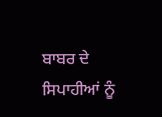ਬਾਬਰ ਦੇ ਸਿਪਾਹੀਆਂ ਨੂੰ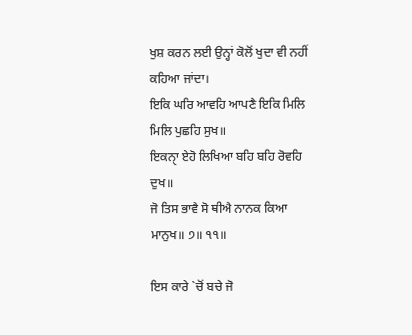ਖੁਸ਼ ਕਰਨ ਲਈ ਉਨ੍ਹਾਂ ਕੋਲੋਂ ਖੁਦਾ ਵੀ ਨਹੀਂ ਕਹਿਆ ਜਾਂਦਾ।
ਇਕਿ ਘਰਿ ਆਵਹਿ ਆਪਣੈ ਇਕਿ ਮਿਲਿ ਮਿਲਿ ਪੁਛਹਿ ਸੁਖ॥
ਇਕਨਾੑ ਏਹੋ ਲਿਖਿਆ ਬਹਿ ਬਹਿ ਰੋਵਹਿ ਦੁਖ॥
ਜੋ ਤਿਸ ਭਾਵੈ ਸੋ ਥੀਐ ਨਾਨਕ ਕਿਆ ਮਾਨੁਖ॥ ੭॥ ੧੧॥

ਇਸ ਕਾਰੇ `ਚੋਂ ਬਚੇ ਜੋ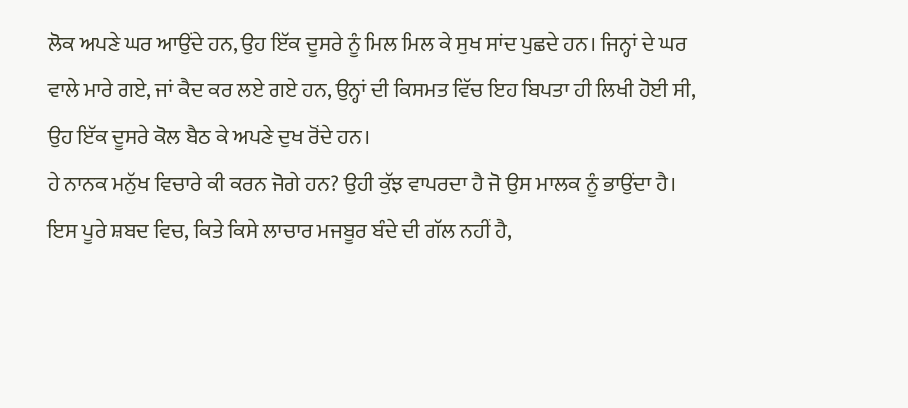ਲੋਕ ਅਪਣੇ ਘਰ ਆਉਂਦੇ ਹਨ, ਉਹ ਇੱਕ ਦੂਸਰੇ ਨੂੰ ਮਿਲ ਮਿਲ ਕੇ ਸੁਖ ਸਾਂਦ ਪੁਛਦੇ ਹਨ। ਜਿਨ੍ਹਾਂ ਦੇ ਘਰ ਵਾਲੇ ਮਾਰੇ ਗਏ, ਜਾਂ ਕੈਦ ਕਰ ਲਏ ਗਏ ਹਨ, ਉਨ੍ਹਾਂ ਦੀ ਕਿਸਮਤ ਵਿੱਚ ਇਹ ਬਿਪਤਾ ਹੀ ਲਿਖੀ ਹੋਈ ਸੀ, ਉਹ ਇੱਕ ਦੂਸਰੇ ਕੋਲ ਬੈਠ ਕੇ ਅਪਣੇ ਦੁਖ ਰੋਂਦੇ ਹਨ।
ਹੇ ਨਾਨਕ ਮਨੁੱਖ ਵਿਚਾਰੇ ਕੀ ਕਰਨ ਜੋਗੇ ਹਨ? ਉਹੀ ਕੁੱਝ ਵਾਪਰਦਾ ਹੈ ਜੋ ਉਸ ਮਾਲਕ ਨੂੰ ਭਾਉਂਦਾ ਹੈ।
ਇਸ ਪੂਰੇ ਸ਼ਬਦ ਵਿਚ, ਕਿਤੇ ਕਿਸੇ ਲਾਚਾਰ ਮਜਬੂਰ ਬੰਦੇ ਦੀ ਗੱਲ ਨਹੀਂ ਹੈ,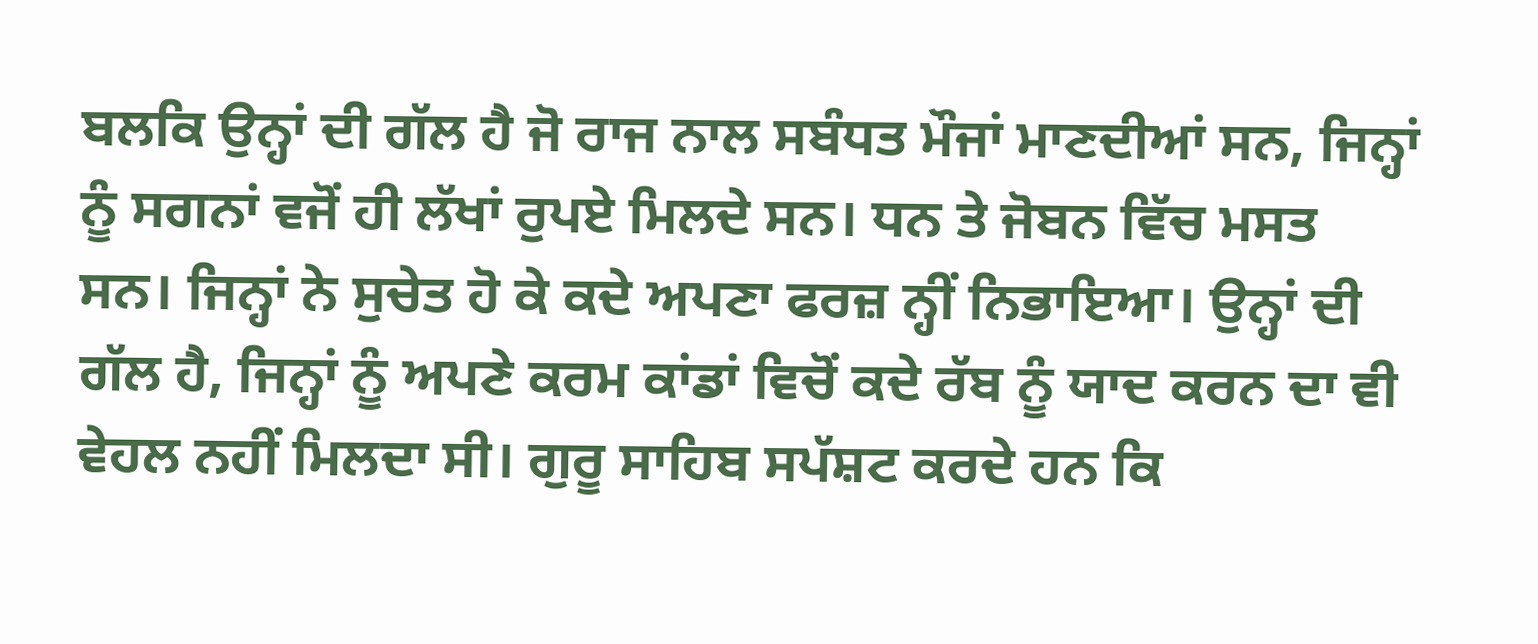ਬਲਕਿ ਉਨ੍ਹਾਂ ਦੀ ਗੱਲ ਹੈ ਜੋ ਰਾਜ ਨਾਲ ਸਬੰਧਤ ਮੌਜਾਂ ਮਾਣਦੀਆਂ ਸਨ, ਜਿਨ੍ਹਾਂ ਨੂੰ ਸਗਨਾਂ ਵਜੋਂ ਹੀ ਲੱਖਾਂ ਰੁਪਏ ਮਿਲਦੇ ਸਨ। ਧਨ ਤੇ ਜੋਬਨ ਵਿੱਚ ਮਸਤ ਸਨ। ਜਿਨ੍ਹਾਂ ਨੇ ਸੁਚੇਤ ਹੋ ਕੇ ਕਦੇ ਅਪਣਾ ਫਰਜ਼ ਨ੍ਹੀਂ ਨਿਭਾਇਆ। ਉਨ੍ਹਾਂ ਦੀ ਗੱਲ ਹੈ, ਜਿਨ੍ਹਾਂ ਨੂੰ ਅਪਣੇ ਕਰਮ ਕਾਂਡਾਂ ਵਿਚੋਂ ਕਦੇ ਰੱਬ ਨੂੰ ਯਾਦ ਕਰਨ ਦਾ ਵੀ ਵੇਹਲ ਨਹੀਂ ਮਿਲਦਾ ਸੀ। ਗੁਰੂ ਸਾਹਿਬ ਸਪੱਸ਼ਟ ਕਰਦੇ ਹਨ ਕਿ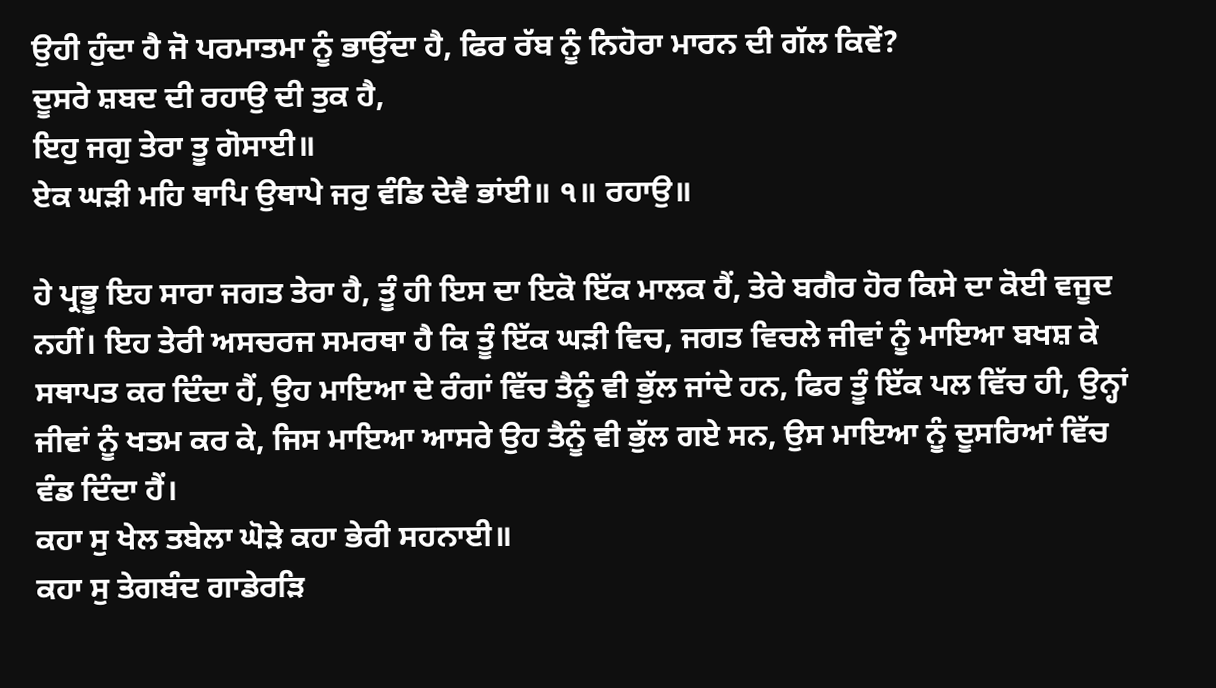ਉਹੀ ਹੁੰਦਾ ਹੈ ਜੋ ਪਰਮਾਤਮਾ ਨੂੰ ਭਾਉਂਦਾ ਹੈ, ਫਿਰ ਰੱਬ ਨੂੰ ਨਿਹੋਰਾ ਮਾਰਨ ਦੀ ਗੱਲ ਕਿਵੇਂ?
ਦੂਸਰੇ ਸ਼ਬਦ ਦੀ ਰਹਾਉ ਦੀ ਤੁਕ ਹੈ,
ਇਹੁ ਜਗੁ ਤੇਰਾ ਤੂ ਗੋਸਾਈ॥
ਏਕ ਘੜੀ ਮਹਿ ਥਾਪਿ ਉਥਾਪੇ ਜਰੁ ਵੰਡਿ ਦੇਵੈ ਭਾਂਈ॥ ੧॥ ਰਹਾਉ॥

ਹੇ ਪ੍ਰਭੂ ਇਹ ਸਾਰਾ ਜਗਤ ਤੇਰਾ ਹੈ, ਤੂੰ ਹੀ ਇਸ ਦਾ ਇਕੋ ਇੱਕ ਮਾਲਕ ਹੈਂ, ਤੇਰੇ ਬਗੈਰ ਹੋਰ ਕਿਸੇ ਦਾ ਕੋਈ ਵਜੂਦ ਨਹੀਂ। ਇਹ ਤੇਰੀ ਅਸਚਰਜ ਸਮਰਥਾ ਹੈ ਕਿ ਤੂੰ ਇੱਕ ਘੜੀ ਵਿਚ, ਜਗਤ ਵਿਚਲੇ ਜੀਵਾਂ ਨੂੰ ਮਾਇਆ ਬਖਸ਼ ਕੇ ਸਥਾਪਤ ਕਰ ਦਿੰਦਾ ਹੈਂ, ਉਹ ਮਾਇਆ ਦੇ ਰੰਗਾਂ ਵਿੱਚ ਤੈਨੂੰ ਵੀ ਭੁੱਲ ਜਾਂਦੇ ਹਨ, ਫਿਰ ਤੂੰ ਇੱਕ ਪਲ ਵਿੱਚ ਹੀ, ਉਨ੍ਹਾਂ ਜੀਵਾਂ ਨੂੰ ਖਤਮ ਕਰ ਕੇ, ਜਿਸ ਮਾਇਆ ਆਸਰੇ ਉਹ ਤੈਨੂੰ ਵੀ ਭੁੱਲ ਗਏ ਸਨ, ਉਸ ਮਾਇਆ ਨੂੰ ਦੂਸਰਿਆਂ ਵਿੱਚ ਵੰਡ ਦਿੰਦਾ ਹੈਂ।
ਕਹਾ ਸੁ ਖੇਲ ਤਬੇਲਾ ਘੋੜੇ ਕਹਾ ਭੇਰੀ ਸਹਨਾਈ॥
ਕਹਾ ਸੁ ਤੇਗਬੰਦ ਗਾਡੇਰੜਿ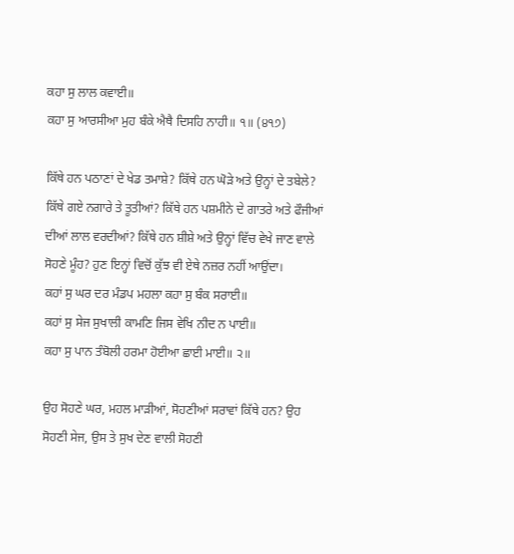ਕਹਾ ਸੁ ਲਾਲ ਕਵਾਈ॥
ਕਹਾ ਸੁ ਆਰਸੀਆ ਮੁਹ ਬੰਕੇ ਐਥੈ ਦਿਸਹਿ ਨਾਹੀ॥ ੧॥ (੪੧੭)

ਕਿੱਥੇ ਹਨ ਪਠਾਣਾਂ ਦੇ ਖੇਡ ਤਮਾਸ਼ੇ? ਕਿੱਥੇ ਹਨ ਘੋੜੇ ਅਤੇ ਉਨ੍ਹਾਂ ਦੇ ਤਬੇਲੇ? ਕਿੱਥੇ ਗਏ ਨਗਾਰੇ ਤੇ ਤੂਤੀਆਂ? ਕਿੱਥੇ ਹਨ ਪਸ਼ਮੀਨੇ ਦੇ ਗਾਤਰੇ ਅਤੇ ਫੌਜੀਆਂ ਦੀਆਂ ਲਾਲ ਵਰਦੀਆਂ? ਕਿੱਥੇ ਹਨ ਸ਼ੀਸ਼ੇ ਅਤੇ ਉਨ੍ਹਾਂ ਵਿੱਚ ਵੇਖੇ ਜਾਣ ਵਾਲੇ ਸੋਹਣੇ ਮੂੰਹ? ਹੁਣ ਇਨ੍ਹਾਂ ਵਿਚੋਂ ਕੁੱਝ ਵੀ ਏਥੇ ਨਜ਼ਰ ਨਹੀਂ ਆਉਂਦਾ।
ਕਹਾਂ ਸੁ ਘਰ ਦਰ ਮੰਡਪ ਮਹਲਾ ਕਹਾ ਸੁ ਬੰਕ ਸਰਾਈ॥
ਕਹਾਂ ਸੁ ਸੇਜ ਸੁਖਾਲੀ ਕਾਮਣਿ ਜਿਸ ਵੇਖਿ ਨੀਦ ਨ ਪਾਈ॥
ਕਹਾ ਸੁ ਪਾਨ ਤੰਬੋਲੀ ਹਰਮਾ ਹੋਈਆ ਛਾਈ ਮਾਈ॥ ੨॥

ਉਹ ਸੋਹਣੇ ਘਰ, ਮਹਲ ਮਾੜੀਆਂ, ਸੋਹਣੀਆਂ ਸਰਾਵਾਂ ਕਿੱਥੇ ਹਨ? ਉਹ ਸੋਹਣੀ ਸੇਜ, ਉਸ ਤੇ ਸੁਖ ਦੇਣ ਵਾਲੀ ਸੋਹਣੀ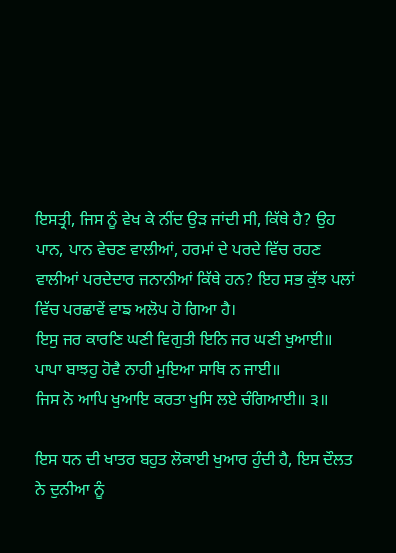ਇਸਤ੍ਰੀ, ਜਿਸ ਨੂੰ ਵੇਖ ਕੇ ਨੀਂਦ ਉੜ ਜਾਂਦੀ ਸੀ, ਕਿੱਥੇ ਹੈ? ਉਹ ਪਾਨ, ਪਾਨ ਵੇਚਣ ਵਾਲੀਆਂ, ਹਰਮਾਂ ਦੇ ਪਰਦੇ ਵਿੱਚ ਰਹਣ ਵਾਲੀਆਂ ਪਰਦੇਦਾਰ ਜਨਾਨੀਆਂ ਕਿੱਥੇ ਹਨ? ਇਹ ਸਭ ਕੁੱਝ ਪਲਾਂ ਵਿੱਚ ਪਰਛਾਵੇਂ ਵਾਙ ਅਲੋਪ ਹੋ ਗਿਆ ਹੈ।
ਇਸੁ ਜਰ ਕਾਰਣਿ ਘਣੀ ਵਿਗੁਤੀ ਇਨਿ ਜਰ ਘਣੀ ਖੁਆਈ॥
ਪਾਪਾ ਬਾਝਹੁ ਹੋਵੈ ਨਾਹੀ ਮੁਇਆ ਸਾਥਿ ਨ ਜਾਈ॥
ਜਿਸ ਨੋ ਆਪਿ ਖੁਆਇ ਕਰਤਾ ਖੁਸਿ ਲਏ ਚੰਗਿਆਈ॥ ੩॥

ਇਸ ਧਨ ਦੀ ਖਾਤਰ ਬਹੁਤ ਲੋਕਾਈ ਖੁਆਰ ਹੁੰਦੀ ਹੈ, ਇਸ ਦੌਲਤ ਨੇ ਦੁਨੀਆ ਨੂੰ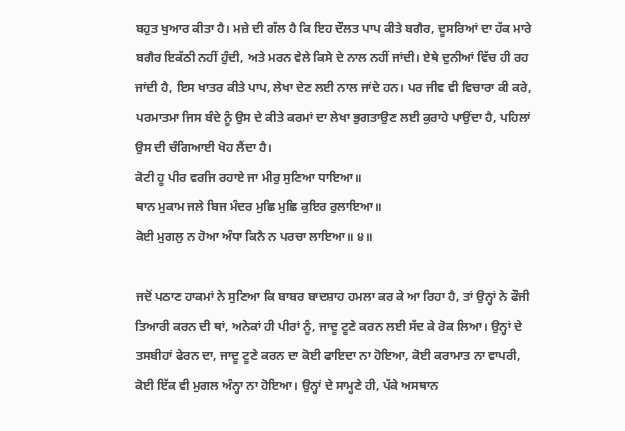ਬਹੁਤ ਖੁਆਰ ਕੀਤਾ ਹੈ। ਮਜ਼ੇ ਦੀ ਗੱਲ ਹੈ ਕਿ ਇਹ ਦੌਲਤ ਪਾਪ ਕੀਤੇ ਬਗੈਰ, ਦੂਸਰਿਆਂ ਦਾ ਹੱਕ ਮਾਰੇ ਬਗੈਰ ਇਕੱਠੀ ਨਹੀਂ ਹੁੰਦੀ, ਅਤੇ ਮਰਨ ਵੇਲੇ ਕਿਸੇ ਦੇ ਨਾਲ ਨਹੀਂ ਜਾਂਦੀ। ਏਥੇ ਦੁਨੀਆਂ ਵਿੱਚ ਹੀ ਰਹ ਜਾਂਦੀ ਹੈ, ਇਸ ਖਾਤਰ ਕੀਤੇ ਪਾਪ, ਲੇਖਾ ਦੇਣ ਲਈ ਨਾਲ ਜਾਂਦੇ ਹਨ। ਪਰ ਜੀਵ ਵੀ ਵਿਚਾਰਾ ਕੀ ਕਰੇ, ਪਰਮਾਤਮਾ ਜਿਸ ਬੰਦੇ ਨੂੰ ਉਸ ਦੇ ਕੀਤੇ ਕਰਮਾਂ ਦਾ ਲੇਖਾ ਭੁਗਤਾਉਣ ਲਈ ਕੁਰਾਹੇ ਪਾਉਂਦਾ ਹੈ, ਪਹਿਲਾਂ ਉਸ ਦੀ ਚੰਗਿਆਈ ਖੋਹ ਲੈਂਦਾ ਹੈ।
ਕੋਟੀ ਹੂ ਪੀਰ ਵਰਜਿ ਰਹਾਏ ਜਾ ਮੀਰੁ ਸੁਣਿਆ ਧਾਇਆ॥
ਥਾਨ ਮੁਕਾਮ ਜਲੇ ਬਿਜ ਮੰਦਰ ਮੁਛਿ ਮੁਛਿ ਕੁਇਰ ਰੁਲਾਇਆ॥
ਕੋਈ ਮੁਗਲੁ ਨ ਹੋਆ ਅੰਧਾ ਕਿਨੈ ਨ ਪਰਚਾ ਲਾਇਆ॥ ੪॥

ਜਦੋਂ ਪਠਾਣ ਹਾਕਮਾਂ ਨੇ ਸੁਣਿਆ ਕਿ ਬਾਬਰ ਬਾਦਸ਼ਾਹ ਹਮਲਾ ਕਰ ਕੇ ਆ ਰਿਹਾ ਹੈ, ਤਾਂ ਉਨ੍ਹਾਂ ਨੇ ਫੌਜੀ ਤਿਆਰੀ ਕਰਨ ਦੀ ਥਾਂ, ਅਨੇਕਾਂ ਹੀ ਪੀਰਾਂ ਨੂੰ, ਜਾਦੂ ਟੂਣੇ ਕਰਨ ਲਈ ਸੱਦ ਕੇ ਰੋਕ ਲਿਆ। ਉਨ੍ਹਾਂ ਦੇ ਤਸਬੀਹਾਂ ਫੇਰਨ ਦਾ, ਜਾਦੂ ਟੂਣੇ ਕਰਨ ਦਾ ਕੋਈ ਫਾਇਦਾ ਨਾ ਹੋਇਆ, ਕੋਈ ਕਰਾਮਾਤ ਨਾ ਵਾਪਰੀ, ਕੋਈ ਇੱਕ ਵੀ ਮੁਗਲ ਅੰਨ੍ਹਾ ਨਾ ਹੋਇਆ। ਉਨ੍ਹਾਂ ਦੇ ਸਾਮ੍ਹਣੇ ਹੀ, ਪੱਕੇ ਅਸਥਾਨ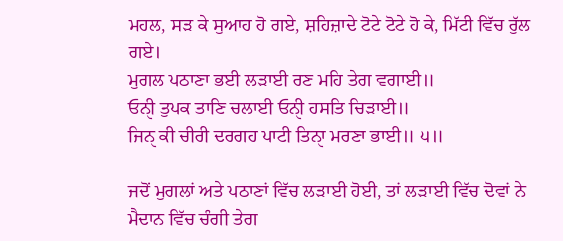ਮਹਲ, ਸੜ ਕੇ ਸੁਆਹ ਹੋ ਗਏ, ਸ਼ਹਿਜ਼ਾਦੇ ਟੋਟੇ ਟੋਟੇ ਹੋ ਕੇ, ਮਿੱਟੀ ਵਿੱਚ ਰੁੱਲ ਗਏ।
ਮੁਗਲ ਪਠਾਣਾ ਭਈ ਲੜਾਈ ਰਣ ਮਹਿ ਤੇਗ ਵਗਾਈ॥
ਓਨੀੑ ਤੁਪਕ ਤਾਣਿ ਚਲਾਈ ਓਨੀੑ ਹਸਤਿ ਚਿੜਾਈ॥
ਜਿਨੑ ਕੀ ਚੀਰੀ ਦਰਗਹ ਪਾਟੀ ਤਿਨਾੑ ਮਰਣਾ ਭਾਈ॥ ੫॥

ਜਦੋਂ ਮੁਗਲਾਂ ਅਤੇ ਪਠਾਣਾਂ ਵਿੱਚ ਲੜਾਈ ਹੋਈ, ਤਾਂ ਲੜਾਈ ਵਿੱਚ ਦੋਵਾਂ ਨੇ ਮੈਦਾਨ ਵਿੱਚ ਚੰਗੀ ਤੇਗ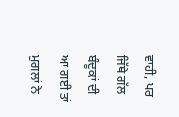ਵਾਹੀ, ਪਰ ਜਿੱਥੇ ਗੱਲ ਬੰਦੂਕਾਂ ਦੀ ਆ ਗਈ ਤਾਂ ਮੁਗਲਾਂ ਨੇ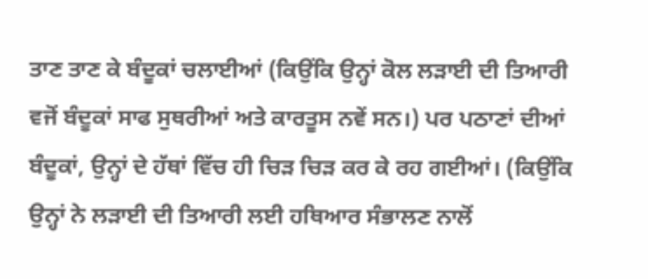ਤਾਣ ਤਾਣ ਕੇ ਬੰਦੂਕਾਂ ਚਲਾਈਆਂ (ਕਿਉਂਕਿ ਉਨ੍ਹਾਂ ਕੋਲ ਲੜਾਈ ਦੀ ਤਿਆਰੀ ਵਜੋਂ ਬੰਦੂਕਾਂ ਸਾਫ ਸੁਥਰੀਆਂ ਅਤੇ ਕਾਰਤੂਸ ਨਵੇਂ ਸਨ।) ਪਰ ਪਠਾਣਾਂ ਦੀਆਂ ਬੰਦੂਕਾਂ, ਉਨ੍ਹਾਂ ਦੇ ਹੱਥਾਂ ਵਿੱਚ ਹੀ ਚਿੜ ਚਿੜ ਕਰ ਕੇ ਰਹ ਗਈਆਂ। (ਕਿਉਂਕਿ ਉਨ੍ਹਾਂ ਨੇ ਲੜਾਈ ਦੀ ਤਿਆਰੀ ਲਈ ਹਥਿਆਰ ਸੰਭਾਲਣ ਨਾਲੋਂ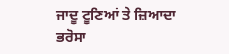ਜਾਦੂ ਟੂਣਿਆਂ ਤੇ ਜ਼ਿਆਦਾ ਭਰੋਸਾ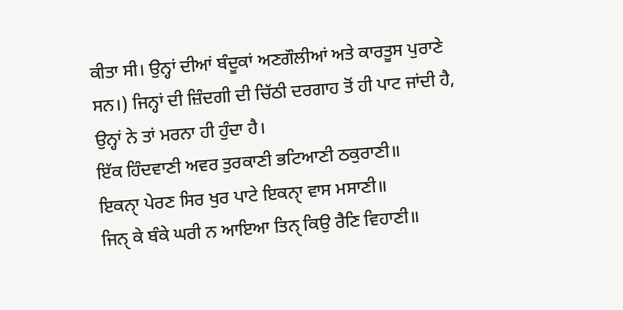ਕੀਤਾ ਸੀ। ਉਨ੍ਹਾਂ ਦੀਆਂ ਬੰਦੂਕਾਂ ਅਣਗੌਲੀਆਂ ਅਤੇ ਕਾਰਤੂਸ ਪੁਰਾਣੇ ਸਨ।) ਜਿਨ੍ਹਾਂ ਦੀ ਜ਼ਿੰਦਗੀ ਦੀ ਚਿੱਠੀ ਦਰਗਾਹ ਤੋਂ ਹੀ ਪਾਟ ਜਾਂਦੀ ਹੈ, ਉਨ੍ਹਾਂ ਨੇ ਤਾਂ ਮਰਨਾ ਹੀ ਹੁੰਦਾ ਹੈ।
ਇੱਕ ਹਿੰਦਵਾਣੀ ਅਵਰ ਤੁਰਕਾਣੀ ਭਟਿਆਣੀ ਠਕੁਰਾਣੀ॥
ਇਕਨਾੑ ਪੇਰਣ ਸਿਰ ਖੁਰ ਪਾਟੇ ਇਕਨਾੑ ਵਾਸ ਮਸਾਣੀ॥
ਜਿਨੑ ਕੇ ਬੰਕੇ ਘਰੀ ਨ ਆਇਆ ਤਿਨੑ ਕਿਉ ਰੈਣਿ ਵਿਹਾਣੀ॥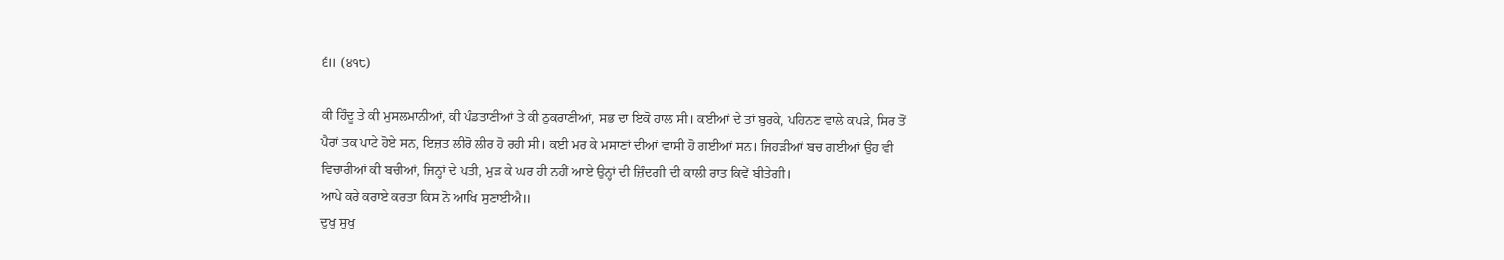੬॥ (੪੧੮)

ਕੀ ਹਿੰਦੂ ਤੇ ਕੀ ਮੁਸਲਮਾਨੀਆਂ, ਕੀ ਪੰਡਤਾਣੀਆਂ ਤੇ ਕੀ ਠੁਕਰਾਣੀਆਂ, ਸਭ ਦਾ ਇਕੋ ਹਾਲ ਸੀ। ਕਈਆਂ ਦੇ ਤਾਂ ਬੁਰਕੇ, ਪਹਿਨਣ ਵਾਲੇ ਕਪੜੇ, ਸਿਰ ਤੋਂ ਪੈਰਾਂ ਤਕ ਪਾਟੇ ਹੋਏ ਸਨ, ਇਜ਼ਤ ਲੀਰੋ ਲੀਰ ਹੋ ਰਹੀ ਸੀ। ਕਈ ਮਰ ਕੇ ਮਸਾਣਾਂ ਦੀਆਂ ਵਾਸੀ ਹੋ ਗਈਆਂ ਸਨ। ਜਿਹੜੀਆਂ ਬਚ ਗਈਆਂ ਉਹ ਵੀ ਵਿਚਾਰੀਆਂ ਕੀ ਬਚੀਆਂ, ਜਿਨ੍ਹਾਂ ਦੇ ਪਤੀ, ਮੁੜ ਕੇ ਘਰ ਹੀ ਨਹੀਂ ਆਏ ਉਨ੍ਹਾਂ ਦੀ ਜ਼ਿੰਦਗੀ ਦੀ ਕਾਲੀ ਰਾਤ ਕਿਵੇਂ ਬੀਤੇਗੀ।
ਆਪੇ ਕਰੇ ਕਰਾਏ ਕਰਤਾ ਕਿਸ ਨੋ ਆਖਿ ਸੁਣਾਈਐ॥
ਦੁਖੁ ਸੁਖੁ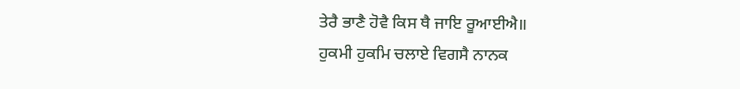ਤੇਰੈ ਭਾਣੈ ਹੋਵੈ ਕਿਸ ਥੈ ਜਾਇ ਰੂਆਈਐ॥
ਹੁਕਮੀ ਹੁਕਮਿ ਚਲਾਏ ਵਿਗਸੈ ਨਾਨਕ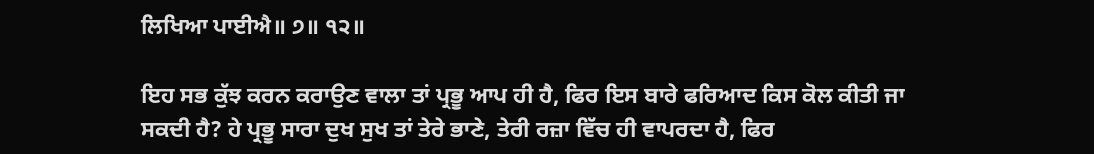ਲਿਖਿਆ ਪਾਈਐ॥ ੭॥ ੧੨॥

ਇਹ ਸਭ ਕੁੱਝ ਕਰਨ ਕਰਾਉਣ ਵਾਲਾ ਤਾਂ ਪ੍ਰਭੂ ਆਪ ਹੀ ਹੈ, ਫਿਰ ਇਸ ਬਾਰੇ ਫਰਿਆਦ ਕਿਸ ਕੋਲ ਕੀਤੀ ਜਾ ਸਕਦੀ ਹੈ? ਹੇ ਪ੍ਰਭੂ ਸਾਰਾ ਦੁਖ ਸੁਖ ਤਾਂ ਤੇਰੇ ਭਾਣੇ, ਤੇਰੀ ਰਜ਼ਾ ਵਿੱਚ ਹੀ ਵਾਪਰਦਾ ਹੈ, ਫਿਰ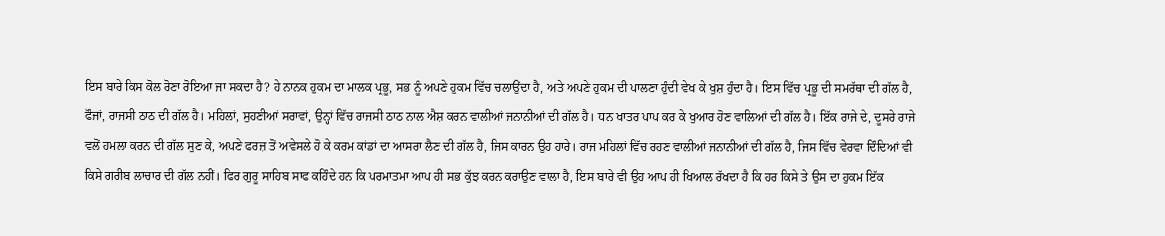ਇਸ ਬਾਰੇ ਕਿਸ ਕੋਲ ਰੋਣਾ ਰੋਇਆ ਜਾ ਸਕਦਾ ਹੈ? ਹੇ ਨਾਨਕ ਹੁਕਮ ਦਾ ਮਾਲਕ ਪ੍ਰਭੂ, ਸਭ ਨੂੰ ਅਪਣੇ ਹੁਕਮ ਵਿੱਚ ਚਲਾਉਂਦਾ ਹੈ, ਅਤੇ ਅਪਣੇ ਹੁਕਮ ਦੀ ਪਾਲਣਾ ਹੁੰਦੀ ਵੇਖ ਕੇ ਖੁਸ਼ ਹੁੰਦਾ ਹੈ। ਇਸ ਵਿੱਚ ਪ੍ਰਭੂ ਦੀ ਸਮਰੱਥਾ ਦੀ ਗੱਲ ਹੈ, ਫੌਜਾਂ, ਰਾਜਸੀ ਠਾਠ ਦੀ ਗੱਲ ਹੈ। ਮਹਿਲਾਂ, ਸੁਹਣੀਆਂ ਸਰਾਵਾਂ, ਉਨ੍ਹਾਂ ਵਿੱਚ ਰਾਜਸੀ ਠਾਠ ਨਾਲ ਐਸ਼ ਕਰਨ ਵਾਲੀਆਂ ਜਨਾਨੀਆਂ ਦੀ ਗੱਲ ਹੈ। ਧਨ ਖਾਤਰ ਪਾਪ ਕਰ ਕੇ ਖੁਆਰ ਹੋਣ ਵਾਲਿਆਂ ਦੀ ਗੱਲ ਹੈ। ਇੱਕ ਰਾਜੇ ਦੇ, ਦੂਸਰੇ ਰਾਜੇ ਵਲੋਂ ਹਮਲਾ ਕਰਨ ਦੀ ਗੱਲ ਸੁਣ ਕੇ, ਅਪਣੇ ਫਰਜ਼ ਤੋਂ ਅਵੇਸਲੇ ਹੋ ਕੇ ਕਰਮ ਕਾਂਡਾਂ ਦਾ ਆਸਰਾ ਲੈਣ ਦੀ ਗੱਲ ਹੈ, ਜਿਸ ਕਾਰਨ ਉਹ ਹਾਰੇ। ਰਾਜ ਮਹਿਲਾਂ ਵਿੱਚ ਰਹਣ ਵਾਲੀਆਂ ਜਨਾਨੀਆਂ ਦੀ ਗੱਲ ਹੈ, ਜਿਸ ਵਿੱਚ ਵੇਰਵਾ ਦਿੰਦਿਆਂ ਵੀ ਕਿਸੇ ਗਰੀਬ ਲਾਚਾਰ ਦੀ ਗੱਲ ਨਹੀਂ। ਫਿਰ ਗੁਰੂ ਸਾਹਿਬ ਸਾਫ ਕਹਿੰਦੇ ਹਨ ਕਿ ਪਰਮਾਤਮਾ ਆਪ ਹੀ ਸਭ ਕੁੱਝ ਕਰਨ ਕਰਾਉਣ ਵਾਲਾ ਹੈ, ਇਸ ਬਾਰੇ ਵੀ ਉਹ ਆਪ ਹੀ ਖਿਆਲ ਰੱਖਦਾ ਹੈ ਕਿ ਹਰ ਕਿਸੇ ਤੇ ਉਸ ਦਾ ਹੁਕਮ ਇੱਕ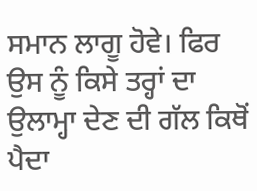ਸਮਾਨ ਲਾਗੂ ਹੋਵੇ। ਫਿਰ ਉਸ ਨੂੰ ਕਿਸੇ ਤਰ੍ਹਾਂ ਦਾ ਉਲਾਮ੍ਹਾ ਦੇਣ ਦੀ ਗੱਲ ਕਿਥੋਂ ਪੈਦਾ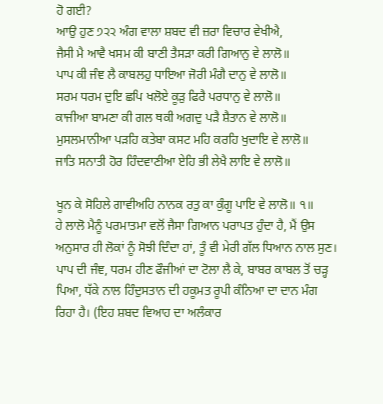ਹੋ ਗਈ?
ਆਉ ਹੁਣ ੭੨੨ ਅੰਗ ਵਾਲਾ ਸ਼ਬਦ ਵੀ ਜ਼ਰਾ ਵਿਚਾਰ ਵੇਖੀਐ,
ਜੈਸੀ ਮੈ ਆਵੈ ਖਸਮ ਕੀ ਬਾਣੀ ਤੈਸੜਾ ਕਰੀ ਗਿਆਨੁ ਵੇ ਲਾਲੋ॥
ਪਾਪ ਕੀ ਜੰਞ ਲੈ ਕਾਬਲਹੁ ਧਾਇਆ ਜੋਰੀ ਮੰਗੈ ਦਾਨੁ ਵੇ ਲਾਲੋ॥
ਸਰਮ ਧਰਮ ਦੁਇ ਛਪਿ ਖਲੋਏ ਕੂੜੁ ਫਿਰੈ ਪਰਧਾਨੁ ਵੇ ਲਾਲੋ॥
ਕਾਜੀਆ ਬਾਮਣਾ ਕੀ ਗਲ ਥਕੀ ਅਗਦੁ ਪੜੈ ਸ਼ੈਤਾਨ ਵੇ ਲਾਲੋ॥
ਮੁਸਲਮਾਨੀਆ ਪੜਹਿ ਕਤੇਬਾ ਕਸਟ ਮਹਿ ਕਰਹਿ ਖੁਦਾਇ ਵੇ ਲਾਲੋ॥
ਜਾਤਿ ਸਨਾਤੀ ਹੋਰ ਹਿੰਦਵਾਣੀਆ ਏਹਿ ਭੀ ਲੇਖੈ ਲਾਇ ਵੇ ਲਾਲੋ॥

ਖੂਨ ਕੇ ਸੋਹਿਲੇ ਗਾਵੀਅਹਿ ਨਾਨਕ ਰਤੁ ਕਾ ਕੁੰਗੂ ਪਾਇ ਵੇ ਲਾਲੋ॥ ੧॥
ਹੇ ਲਾਲੋ ਮੈਨੂੰ ਪਰਮਾਤਮਾ ਵਲੋਂ ਜੈਸਾ ਗਿਆਨ ਪਰਾਪਤ ਹੁੰਦਾ ਹੈ, ਮੈਂ ਉਸ ਅਨੁਸਾਰ ਹੀ ਲੋਕਾਂ ਨੂੰ ਸੋਝੀ ਦਿੰਦਾ ਹਾਂ, ਤੂੰ ਵੀ ਮੇਰੀ ਗੱਲ ਧਿਆਨ ਨਾਲ ਸੁਣ। ਪਾਪ ਦੀ ਜੰਞ, ਧਰਮ ਹੀਣ ਫੌਜੀਆਂ ਦਾ ਟੋਲਾ ਲੈ ਕੇ, ਬਾਬਰ ਕਾਬਲ ਤੋਂ ਚੜ੍ਹ ਪਿਆ, ਧੱਕੇ ਨਾਲ ਹਿੰਦੁਸਤਾਨ ਦੀ ਹਕੂਮਤ ਰੂਪੀ ਕੰਨਿਆ ਦਾ ਦਾਨ ਮੰਗ ਰਿਹਾ ਹੈ। (ਇਹ ਸ਼ਬਦ ਵਿਆਹ ਦਾ ਅਲੰਕਾਰ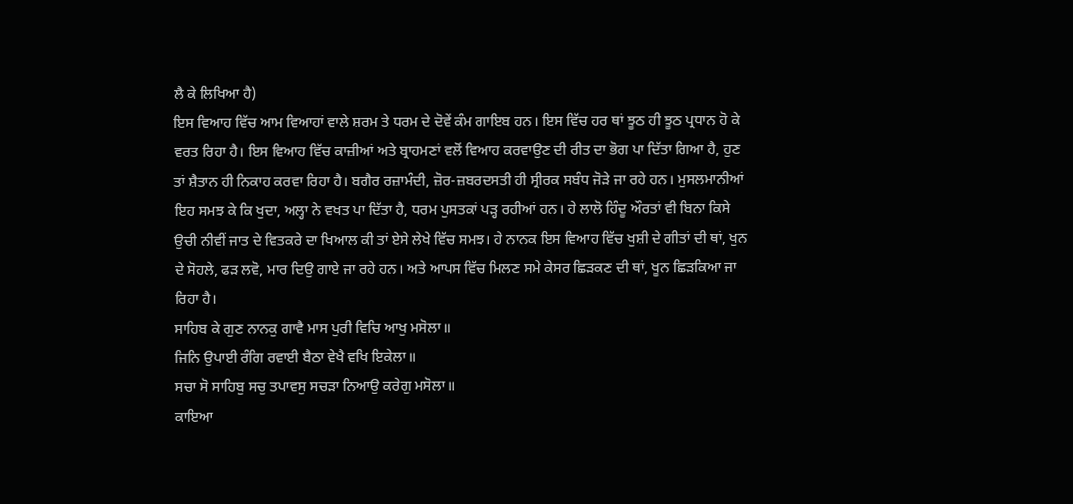ਲੈ ਕੇ ਲਿਖਿਆ ਹੈ)
ਇਸ ਵਿਆਹ ਵਿੱਚ ਆਮ ਵਿਆਹਾਂ ਵਾਲੇ ਸ਼ਰਮ ਤੇ ਧਰਮ ਦੇ ਦੋਵੇਂ ਕੰਮ ਗਾਇਬ ਹਨ। ਇਸ ਵਿੱਚ ਹਰ ਥਾਂ ਝੂਠ ਹੀ ਝੂਠ ਪ੍ਰਧਾਨ ਹੋ ਕੇ ਵਰਤ ਰਿਹਾ ਹੈ। ਇਸ ਵਿਆਹ ਵਿੱਚ ਕਾਜ਼ੀਆਂ ਅਤੇ ਬ੍ਰਾਹਮਣਾਂ ਵਲੋਂ ਵਿਆਹ ਕਰਵਾਉਣ ਦੀ ਰੀਤ ਦਾ ਭੋਗ ਪਾ ਦਿੱਤਾ ਗਿਆ ਹੈ, ਹੁਣ ਤਾਂ ਸ਼ੈਤਾਨ ਹੀ ਨਿਕਾਹ ਕਰਵਾ ਰਿਹਾ ਹੈ। ਬਗੈਰ ਰਜ਼ਾਮੰਦੀ, ਜ਼ੋਰ-ਜ਼ਬਰਦਸਤੀ ਹੀ ਸ੍ਰੀਰਕ ਸਬੰਧ ਜੋੜੇ ਜਾ ਰਹੇ ਹਨ। ਮੁਸਲਮਾਨੀਆਂ ਇਹ ਸਮਝ ਕੇ ਕਿ ਖੁਦਾ, ਅਲ੍ਹਾ ਨੇ ਵਖਤ ਪਾ ਦਿੱਤਾ ਹੈ, ਧਰਮ ਪੁਸਤਕਾਂ ਪੜ੍ਹ ਰਹੀਆਂ ਹਨ। ਹੇ ਲਾਲੋ ਹਿੰਦੂ ਔਰਤਾਂ ਵੀ ਬਿਨਾ ਕਿਸੇ ਉਚੀ ਨੀਵੀਂ ਜਾਤ ਦੇ ਵਿਤਕਰੇ ਦਾ ਖਿਆਲ ਕੀ ਤਾਂ ਏਸੇ ਲੇਖੇ ਵਿੱਚ ਸਮਝ। ਹੇ ਨਾਨਕ ਇਸ ਵਿਆਹ ਵਿੱਚ ਖੁਸ਼ੀ ਦੇ ਗੀਤਾਂ ਦੀ ਥਾਂ, ਖੁਨ ਦੇ ਸੋਹਲੇ, ਫੜ ਲਵੋ, ਮਾਰ ਦਿਉ ਗਾਏ ਜਾ ਰਹੇ ਹਨ। ਅਤੇ ਆਪਸ ਵਿੱਚ ਮਿਲਣ ਸਮੇ ਕੇਸਰ ਛਿੜਕਣ ਦੀ ਥਾਂ, ਖੂਨ ਛਿੜਕਿਆ ਜਾ ਰਿਹਾ ਹੈ।
ਸਾਹਿਬ ਕੇ ਗੁਣ ਨਾਨਕੁ ਗਾਵੈ ਮਾਸ ਪੁਰੀ ਵਿਚਿ ਆਖੁ ਮਸੋਲਾ॥
ਜਿਨਿ ਉਪਾਈ ਰੰਗਿ ਰਵਾਈ ਬੈਠਾ ਵੇਖੈ ਵਖਿ ਇਕੇਲਾ॥
ਸਚਾ ਸੋ ਸਾਹਿਬੁ ਸਚੁ ਤਪਾਵਸੁ ਸਚੜਾ ਨਿਆਉ ਕਰੇਗੁ ਮਸੋਲਾ॥
ਕਾਇਆ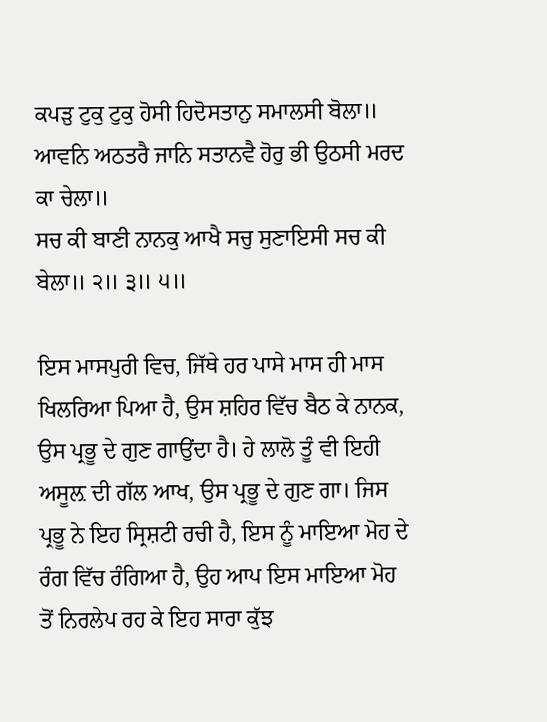ਕਪੜੁ ਟੁਕੁ ਟੁਕੁ ਹੋਸੀ ਹਿਦੋਸਤਾਨੁ ਸਮਾਲਸੀ ਬੋਲਾ॥
ਆਵਨਿ ਅਠਤਰੈ ਜਾਨਿ ਸਤਾਨਵੈ ਹੋਰੁ ਭੀ ਉਠਸੀ ਮਰਦ ਕਾ ਚੇਲਾ॥
ਸਚ ਕੀ ਬਾਣੀ ਨਾਨਕੁ ਆਖੈ ਸਚੁ ਸੁਣਾਇਸੀ ਸਚ ਕੀ ਬੇਲਾ॥ ੨॥ ੩॥ ੫॥

ਇਸ ਮਾਸਪੁਰੀ ਵਿਚ, ਜਿੱਥੇ ਹਰ ਪਾਸੇ ਮਾਸ ਹੀ ਮਾਸ ਖਿਲਰਿਆ ਪਿਆ ਹੈ, ਉਸ ਸ਼ਹਿਰ ਵਿੱਚ ਬੈਠ ਕੇ ਨਾਨਕ, ਉਸ ਪ੍ਰਭੂ ਦੇ ਗੁਣ ਗਾਉਂਦਾ ਹੈ। ਹੇ ਲਾਲੋ ਤੂੰ ਵੀ ਇਹੀ ਅਸੂਲ਼ ਦੀ ਗੱਲ ਆਖ, ਉਸ ਪ੍ਰਭੂ ਦੇ ਗੁਣ ਗਾ। ਜਿਸ ਪ੍ਰਭੂ ਨੇ ਇਹ ਸ੍ਰਿਸ਼ਟੀ ਰਚੀ ਹੈ, ਇਸ ਨੂੰ ਮਾਇਆ ਮੋਹ ਦੇ ਰੰਗ ਵਿੱਚ ਰੰਗਿਆ ਹੈ, ਉਹ ਆਪ ਇਸ ਮਾਇਆ ਮੋਹ ਤੋਂ ਨਿਰਲੇਪ ਰਹ ਕੇ ਇਹ ਸਾਰਾ ਕੁੱਝ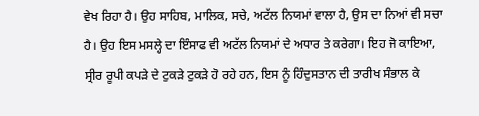ਵੇਖ ਰਿਹਾ ਹੈ। ਉਹ ਸਾਹਿਬ, ਮਾਲਿਕ, ਸਚੇ, ਅਟੱਲ ਨਿਯਮਾਂ ਵਾਲਾ ਹੈ, ਉਸ ਦਾ ਨਿਆਂ ਵੀ ਸਚਾ ਹੈ। ਉਹ ਇਸ ਮਸਲ੍ਹੇ ਦਾ ਇੰਸਾਫ ਵੀ ਅਟੱਲ ਨਿਯਮਾਂ ਦੇ ਅਧਾਰ ਤੇ ਕਰੇਗਾ। ਇਹ ਜੋ ਕਾਇਆ, ਸ੍ਰੀਰ ਰੂਪੀ ਕਪੜੇ ਦੇ ਟੁਕੜੇ ਟੁਕੜੇ ਹੋ ਰਹੇ ਹਨ, ਇਸ ਨੂੰ ਹਿੰਦੁਸਤਾਨ ਦੀ ਤਾਰੀਖ ਸੰਭਾਲ ਕੇ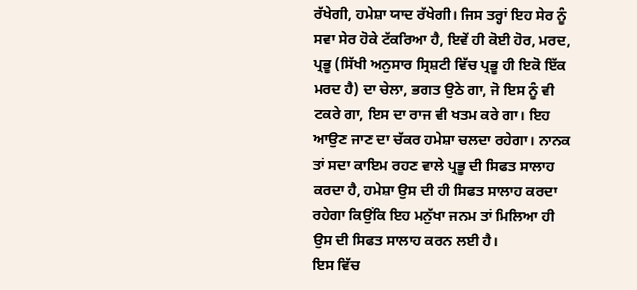ਰੱਖੇਗੀ, ਹਮੇਸ਼ਾ ਯਾਦ ਰੱਖੇਗੀ। ਜਿਸ ਤਰ੍ਹਾਂ ਇਹ ਸੇਰ ਨੂੰ ਸਵਾ ਸੇਰ ਹੋਕੇ ਟੱਕਰਿਆ ਹੈ, ਇਵੇਂ ਹੀ ਕੋਈ ਹੋਰ, ਮਰਦ, ਪ੍ਰਭੂ (ਸਿੱਖੀ ਅਨੁਸਾਰ ਸ੍ਰਿਸ਼ਟੀ ਵਿੱਚ ਪ੍ਰਭੂ ਹੀ ਇਕੋ ਇੱਕ ਮਰਦ ਹੈ) ਦਾ ਚੇਲਾ, ਭਗਤ ਉਠੇ ਗਾ, ਜੋ ਇਸ ਨੂੰ ਵੀ ਟਕਰੇ ਗਾ, ਇਸ ਦਾ ਰਾਜ ਵੀ ਖਤਮ ਕਰੇ ਗਾ। ਇਹ ਆਉਣ ਜਾਣ ਦਾ ਚੱਕਰ ਹਮੇਸ਼ਾ ਚਲਦਾ ਰਹੇਗਾ। ਨਾਨਕ ਤਾਂ ਸਦਾ ਕਾਇਮ ਰਹਣ ਵਾਲੇ ਪ੍ਰਭੂ ਦੀ ਸਿਫਤ ਸਾਲਾਹ ਕਰਦਾ ਹੈ, ਹਮੇਸ਼ਾ ਉਸ ਦੀ ਹੀ ਸਿਫਤ ਸਾਲਾਹ ਕਰਦਾ ਰਹੇਗਾ ਕਿਉਂਕਿ ਇਹ ਮਨੁੱਖਾ ਜਨਮ ਤਾਂ ਮਿਲਿਆ ਹੀ ਉਸ ਦੀ ਸਿਫਤ ਸਾਲਾਹ ਕਰਨ ਲਈ ਹੈ।
ਇਸ ਵਿੱਚ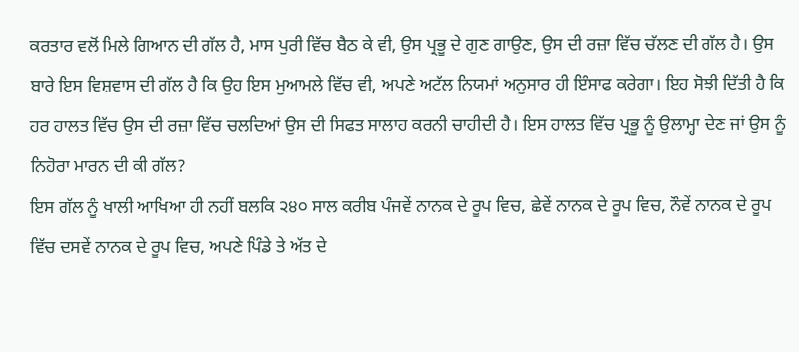ਕਰਤਾਰ ਵਲੋਂ ਮਿਲੇ ਗਿਆਨ ਦੀ ਗੱਲ ਹੈ, ਮਾਸ ਪੁਰੀ ਵਿੱਚ ਬੈਠ ਕੇ ਵੀ, ਉਸ ਪ੍ਰਭੂ ਦੇ ਗੁਣ ਗਾਉਣ, ਉਸ ਦੀ ਰਜ਼ਾ ਵਿੱਚ ਚੱਲਣ ਦੀ ਗੱਲ ਹੈ। ਉਸ ਬਾਰੇ ਇਸ ਵਿਸ਼ਵਾਸ ਦੀ ਗੱਲ ਹੈ ਕਿ ਉਹ ਇਸ ਮੁਆਮਲੇ ਵਿੱਚ ਵੀ, ਅਪਣੇ ਅਟੱਲ ਨਿਯਮਾਂ ਅਨੁਸਾਰ ਹੀ ਇੰਸਾਫ ਕਰੇਗਾ। ਇਹ ਸੋਝੀ ਦਿੱਤੀ ਹੈ ਕਿ ਹਰ ਹਾਲਤ ਵਿੱਚ ਉਸ ਦੀ ਰਜ਼ਾ ਵਿੱਚ ਚਲਦਿਆਂ ਉਸ ਦੀ ਸਿਫਤ ਸਾਲਾਹ ਕਰਨੀ ਚਾਹੀਦੀ ਹੈ। ਇਸ ਹਾਲਤ ਵਿੱਚ ਪ੍ਰਭੂ ਨੂੰ ਉਲਾਮ੍ਹਾ ਦੇਣ ਜਾਂ ਉਸ ਨੂੰ ਨਿਹੋਰਾ ਮਾਰਨ ਦੀ ਕੀ ਗੱਲ?
ਇਸ ਗੱਲ ਨੂੰ ਖਾਲੀ ਆਖਿਆ ਹੀ ਨਹੀਂ ਬਲਕਿ ੨੪੦ ਸਾਲ ਕਰੀਬ ਪੰਜਵੇਂ ਨਾਨਕ ਦੇ ਰੂਪ ਵਿਚ, ਛੇਵੇਂ ਨਾਨਕ ਦੇ ਰੂਪ ਵਿਚ, ਨੌਵੇਂ ਨਾਨਕ ਦੇ ਰੂਪ ਵਿੱਚ ਦਸਵੇਂ ਨਾਨਕ ਦੇ ਰੂਪ ਵਿਚ, ਅਪਣੇ ਪਿੰਡੇ ਤੇ ਅੱਤ ਦੇ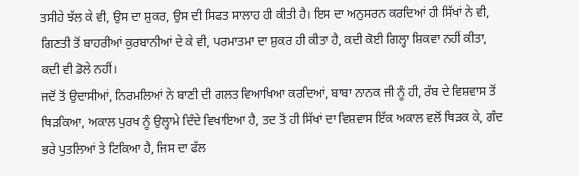ਤਸੀਹੇ ਝੱਲ ਕੇ ਵੀ, ਉਸ ਦਾ ਸ਼ੁਕਰ, ਉਸ ਦੀ ਸਿਫਤ ਸਾਲਾਹ ਹੀ ਕੀਤੀ ਹੈ। ਇਸ ਦਾ ਅਨੁਸਰਨ ਕਰਦਿਆਂ ਹੀ ਸਿੱਖਾਂ ਨੇ ਵੀ, ਗਿਣਤੀ ਤੋਂ ਬਾਹਰੀਆਂ ਕੁਰਬਾਨੀਆਂ ਦੇ ਕੇ ਵੀ, ਪਰਮਾਤਮਾ ਦਾ ਸ਼ੁਕਰ ਹੀ ਕੀਤਾ ਹੈ, ਕਦੀ ਕੋਈ ਗਿਲ੍ਹਾ ਸ਼ਿਕਵਾ ਨਹੀਂ ਕੀਤਾ, ਕਦੀ ਵੀ ਡੋਲੇ ਨਹੀਂ।
ਜਦੋਂ ਤੋਂ ਉਦਾਸੀਆਂ, ਨਿਰਮਲਿਆਂ ਨੇ ਬਾਣੀ ਦੀ ਗਲਤ ਵਿਆਖਿਆ ਕਰਦਿਆਂ, ਬਾਬਾ ਨਾਨਕ ਜੀ ਨੂੰ ਹੀ, ਰੱਬ ਦੇ ਵਿਸ਼ਵਾਸ ਤੋਂ ਥਿੜਕਿਆ, ਅਕਾਲ ਪੁਰਖ ਨੂੰ ਉਲ੍ਹਾਮੇ ਦਿੰਦੇ ਵਿਖਾਇਆ ਹੈ, ਤਦ ਤੋਂ ਹੀ ਸਿੱਖਾਂ ਦਾ ਵਿਸ਼ਵਾਸ ਇੱਕ ਅਕਾਲ ਵਲੋਂ ਥਿੜਕ ਕੇ, ਗੰਦ ਭਰੇ ਪੁਤਲਿਆਂ ਤੇ ਟਿਕਿਆ ਹੈ, ਜਿਸ ਦਾ ਫੱਲ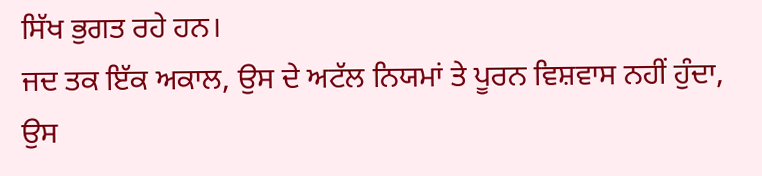ਸਿੱਖ ਭੁਗਤ ਰਹੇ ਹਨ।
ਜਦ ਤਕ ਇੱਕ ਅਕਾਲ, ਉਸ ਦੇ ਅਟੱਲ ਨਿਯਮਾਂ ਤੇ ਪੂਰਨ ਵਿਸ਼ਵਾਸ ਨਹੀਂ ਹੁੰਦਾ, ਉਸ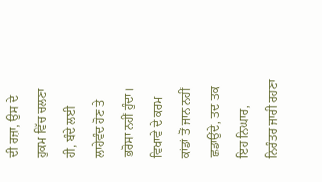ਦੀ ਰਜ਼ਾ, ਉਸ ਦੇ ਹੁਕਮ ਵਿੱਚ ਚਲਣਾ ਹੀ, ਬੰਦੇ ਲਈ ਲਾਹੇਵੰਦ ਹੋਣ ਤੇ ਭਰੋਸਾ ਨਹੀਂ ਹੁੰਦਾ। ਵਿਖਾਵੇ ਦੇ ਕਰਮ ਕਾਂਡਾਂ ਤੋਂ ਜਾਨ ਨਹੀਂ ਛਡਾਉਂਦੇ, ਤਦ ਤਕ ਇਹ ਨਿਘਾਰ, ਨਿਰੰਤਰ ਜਾਰੀ ਰਹਣਾ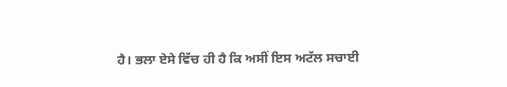ਹੈ। ਭਲਾ ਏਸੇ ਵਿੱਚ ਹੀ ਹੈ ਕਿ ਅਸੀਂ ਇਸ ਅਟੱਲ ਸਚਾਈ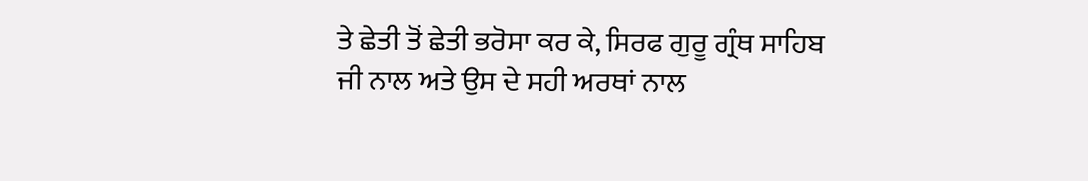ਤੇ ਛੇਤੀ ਤੋਂ ਛੇਤੀ ਭਰੋਸਾ ਕਰ ਕੇ, ਸਿਰਫ ਗੁਰੂ ਗ੍ਰੰਥ ਸਾਹਿਬ ਜੀ ਨਾਲ ਅਤੇ ਉਸ ਦੇ ਸਹੀ ਅਰਥਾਂ ਨਾਲ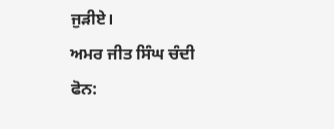ਜੁੜੀਏ।
ਅਮਰ ਜੀਤ ਸਿੰਘ ਚੰਦੀ
ਫੋਨ: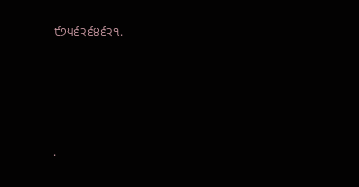੯੭੫੬੨੬੪੬੨੧.




.